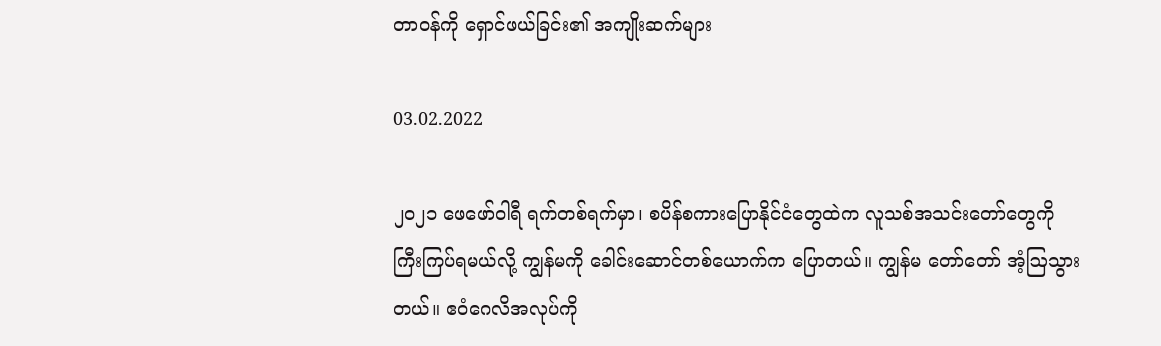တာဝန်ကို ရှောင်ဖယ်ခြင်း၏ အကျိုးဆက်များ

03.02.2022

၂၀၂၁ ဖေဖော်ဝါရီ ရက်တစ်ရက်မှာ၊ စပိန်စကားပြောနိုင်ငံတွေထဲက လူသစ်အသင်းတော်တွေကို ကြီးကြပ်ရမယ်လို့ ကျွန်မကို ခေါင်းဆောင်တစ်ယောက်က ပြောတယ်။ ကျွန်မ တော်တော် အံ့ဩသွားတယ်။ ဧဝံဂေလိအလုပ်ကို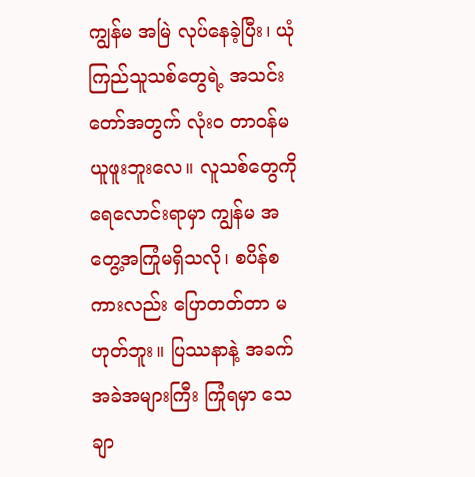ကျွန်မ အမြဲ လုပ်နေခဲ့ပြီး၊ ယုံကြည်သူသစ်တွေရဲ့ အသင်းတော်အတွက် လုံးဝ တာဝန်မယူဖူးဘူးလေ။ လူသစ်တွေကို ရေလောင်းရာမှာ ကျွန်မ အတွေ့အကြုံမရှိသလို၊ စပိန်စကားလည်း ပြောတတ်တာ မဟုတ်ဘူး။ ပြဿနာနဲ့ အခက်အခဲအများကြီး ကြုံရမှာ သေချာ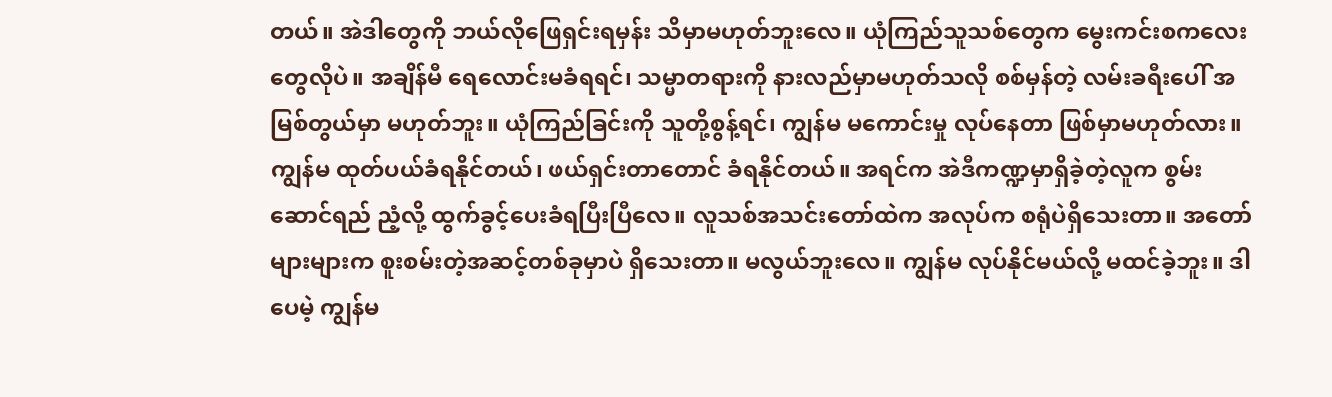တယ်။ အဲဒါတွေကို ဘယ်လိုဖြေရှင်းရမှန်း သိမှာမဟုတ်ဘူးလေ။ ယုံကြည်သူသစ်တွေက မွေးကင်းစကလေးတွေလိုပဲ။ အချိန်မီ ရေလောင်းမခံရရင်၊ သမ္မာတရားကို နားလည်မှာမဟုတ်သလို စစ်မှန်တဲ့ လမ်းခရီးပေါ် အမြစ်တွယ်မှာ မဟုတ်ဘူး။ ယုံကြည်ခြင်းကို သူတို့စွန့်ရင်၊ ကျွန်မ မကောင်းမှု လုပ်နေတာ ဖြစ်မှာမဟုတ်လား။ ကျွန်မ ထုတ်ပယ်ခံရနိုင်တယ်၊ ဖယ်ရှင်းတာတောင် ခံရနိုင်တယ်။ အရင်က အဲဒီကဏ္ဍမှာရှိခဲ့တဲ့လူက စွမ်းဆောင်ရည် ညံ့လို့ ထွက်ခွင့်ပေးခံရပြီးပြီလေ။ လူသစ်အသင်းတော်ထဲက အလုပ်က စရုံပဲရှိသေးတာ။ အတော်များများက စူးစမ်းတဲ့အဆင့်တစ်ခုမှာပဲ ရှိသေးတာ။ မလွယ်ဘူးလေ။ ကျွန်မ လုပ်နိုင်မယ်လို့ မထင်ခဲ့ဘူး။ ဒါပေမဲ့ ကျွန်မ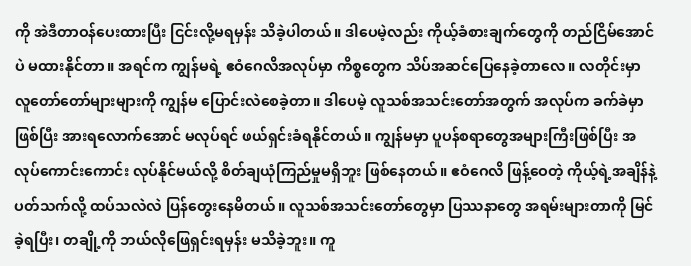ကို အဲဒီတာဝန်ပေးထားပြီး ငြင်းလို့မရမှန်း သိခဲ့ပါတယ်။ ဒါပေမဲ့လည်း ကိုယ့်ခံစားချက်တွေကို တည်ငြိမ်အောင်ပဲ မထားနိုင်တာ။ အရင်က ကျွန်မရဲ့ ဧဝံဂေလိအလုပ်မှာ ကိစ္စတွေက သိပ်အဆင်ပြေနေခဲ့တာလေ။ လတိုင်းမှာ လူတော်တော်များများကို ကျွန်မ ပြောင်းလဲစေခဲ့တာ။ ဒါပေမဲ့ လူသစ်အသင်းတော်အတွက် အလုပ်က ခက်ခဲမှာဖြစ်ပြီး အားရလောက်အောင် မလုပ်ရင် ဖယ်ရှင်းခံရနိုင်တယ်။ ကျွန်မမှာ ပူပန်စရာတွေအများကြီးဖြစ်ပြီး အလုပ်ကောင်းကောင်း လုပ်နိုင်မယ်လို့ စိတ်ချယုံကြည်မှုမရှိဘူး ဖြစ်နေတယ်။ ဧဝံဂေလိ ဖြန့်ဝေတဲ့ ကိုယ့်ရဲ့အချိန်နဲ့ပတ်သက်လို့ ထပ်သလဲလဲ ပြန်တွေးနေမိတယ်။ လူသစ်အသင်းတော်တွေမှာ ပြဿနာတွေ အရမ်းများတာကို မြင်ခဲ့ရပြီး၊ တချို့ကို ဘယ်လိုဖြေရှင်းရမှန်း မသိခဲ့ဘူး။ ကူ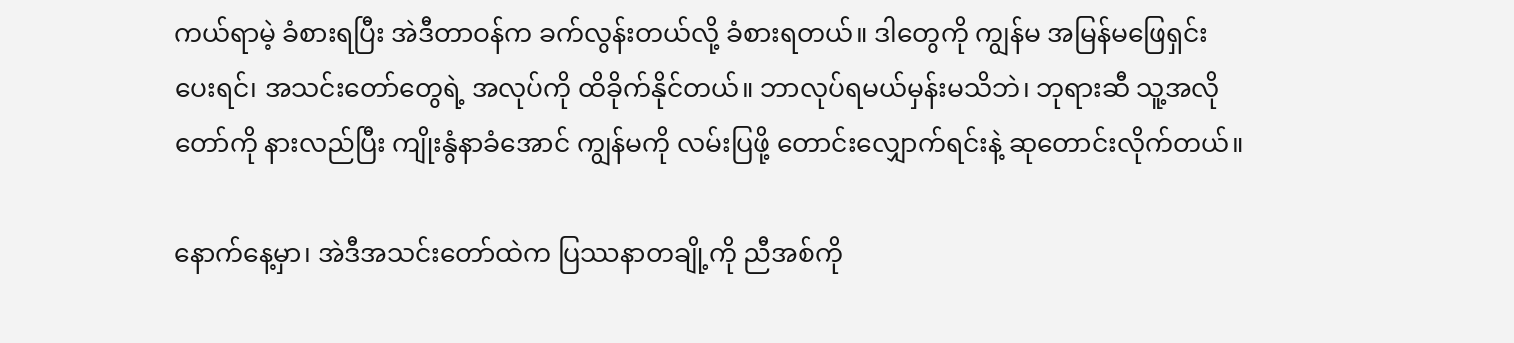ကယ်ရာမဲ့ ခံစားရပြီး အဲဒီတာဝန်က ခက်လွန်းတယ်လို့ ခံစားရတယ်။ ဒါတွေကို ကျွန်မ အမြန်မဖြေရှင်းပေးရင်၊ အသင်းတော်တွေရဲ့ အလုပ်ကို ထိခိုက်နိုင်တယ်။ ဘာလုပ်ရမယ်မှန်းမသိဘဲ၊ ဘုရားဆီ သူ့အလိုတော်ကို နားလည်ပြီး ကျိုးနွံနာခံအောင် ကျွန်မကို လမ်းပြဖို့ တောင်းလျှောက်ရင်းနဲ့ ဆုတောင်းလိုက်တယ်။

နောက်နေ့မှာ၊ အဲဒီအသင်းတော်ထဲက ပြဿနာတချို့ကို ညီအစ်ကို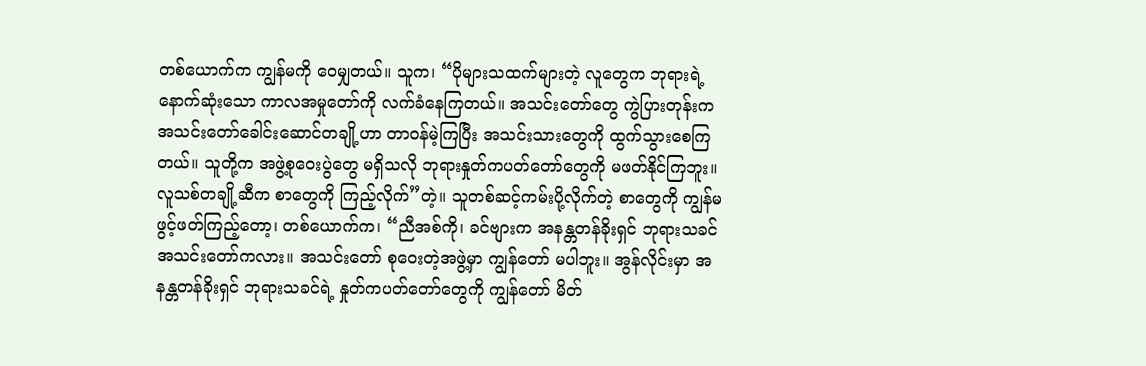တစ်ယောက်က ကျွန်မကို ဝေမျှတယ်။ သူက၊ “ပိုများသထက်များတဲ့ လူတွေက ဘုရားရဲ့ နောက်ဆုံးသော ကာလအမှုတော်ကို လက်ခံနေကြတယ်။ အသင်းတော်တွေ ကွဲပြားတုန်းက အသင်းတော်ခေါင်းဆောင်တချို့ဟာ တာဝန်မဲ့ကြပြီး အသင်းသားတွေကို ထွက်သွားစေကြတယ်။ သူတို့က အဖွဲ့စုဝေးပွဲတွေ မရှိသလို ဘုရားနှုတ်ကပတ်တော်တွေကို မဖတ်နိုင်ကြဘူး။ လူသစ်တချို့ဆီက စာတွေကို ကြည့်လိုက်”တဲ့။ သူတစ်ဆင့်ကမ်းပို့လိုက်တဲ့ စာတွေကို ကျွန်မဖွင့်ဖတ်ကြည့်တော့၊ တစ်ယောက်က၊ “ညီအစ်ကို၊ ခင်ဗျားက အနန္တတန်ခိုးရှင် ဘုရားသခင် အသင်းတော်ကလား။ အသင်းတော် စုဝေးတဲ့အဖွဲ့မှာ ကျွန်တော် မပါဘူး။ အွန်လိုင်းမှာ အနန္တတန်ခိုးရှင် ဘုရားသခင်ရဲ့ နှုတ်ကပတ်တော်တွေကို ကျွန်တော် မိတ်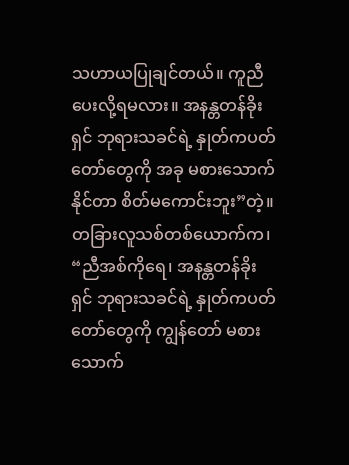သဟာယပြုချင်တယ်။ ကူညီပေးလို့ရမလား။ အနန္တတန်ခိုးရှင် ဘုရားသခင်ရဲ့ နှုတ်ကပတ်တော်တွေကို အခု မစားသောက်နိုင်တာ စိတ်မကောင်းဘူး”တဲ့။ တခြားလူသစ်တစ်ယောက်က၊ “ညီအစ်ကိုရေ၊ အနန္တတန်ခိုးရှင် ဘုရားသခင်ရဲ့ နှုတ်ကပတ်တော်တွေကို ကျွန်တော် မစားသောက်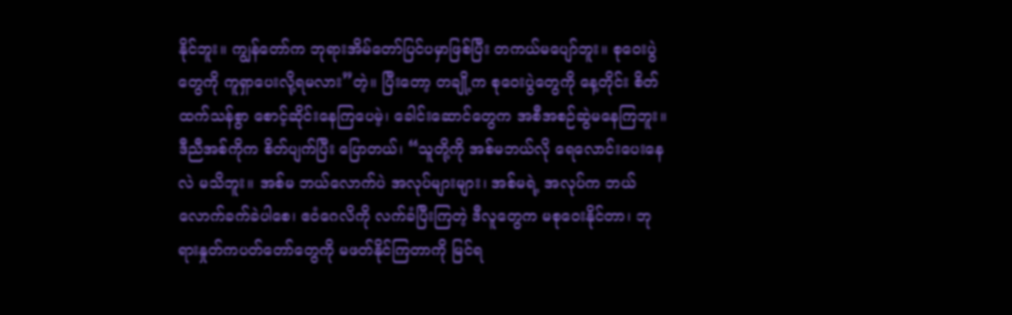နိုင်ဘူး။ ကျွန်တော်က ဘုရားအိမ်တော်ပြင်ပမှာဖြစ်ပြီး တကယ်မပျော်ဘူး။ စုဝေးပွဲတွေကို ကူရှာပေးလို့ရမလား”တဲ့။ ပြီးတော့ တချို့က စုဝေးပွဲတွေကို နေ့တိုင်း စိတ်ထက်သန်စွာ စောင့်ဆိုင်းနေကြပေမဲ့၊ ခေါင်းဆောင်တွေက အစီအစဉ်ဆွဲမနေကြဘူး။ ဒီညီအစ်ကိုက စိတ်ပျက်ပြီး ပြောတယ်၊ “သူတို့ကို အစ်မဘယ်လို ရေလောင်းပေးနေလဲ မသိဘူး။ အစ်မ ဘယ်လောက်ပဲ အလုပ်များများ၊ အစ်မရဲ့ အလုပ်က ဘယ်လောက်ခက်ခဲပါစေ၊ ဧဝံဂေလိကို လက်ခံပြီးကြတဲ့ ဒီလူတွေက မစုဝေးနိုင်တာ၊ ဘုရားနှုတ်ကပတ်တော်တွေကို မဖတ်နိုင်ကြတာကို မြင်ရ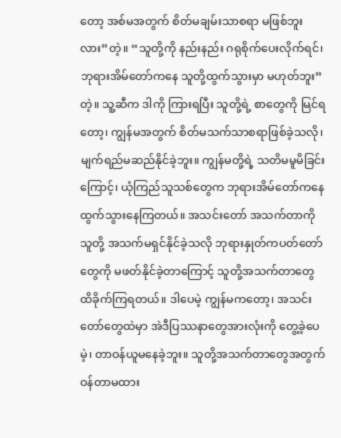တော့ အစ်မအတွက် စိတ်မချမ်းသာစရာ မဖြစ်ဘူးလား”တဲ့။ “သူတို့ကို နည်းနည်း ဂရုစိုက်ပေးလိုက်ရင်၊ ဘုရားအိမ်တော်ကနေ သူတို့ထွက်သွားမှာ မဟုတ်ဘူး”တဲ့။ သူ့ဆီက ဒါကို ကြားရပြီး သူတို့ရဲ့ စာတွေကို မြင်ရတော့၊ ကျွန်မအတွက် စိတ်မသက်သာစရာဖြစ်ခဲ့သလို၊ မျက်ရည်မဆည်နိုင်ခဲ့ဘူး။ ကျွန်မတို့ရဲ့ သတိမမူမိခြင်းကြောင့်၊ ယုံကြည်သူသစ်တွေက ဘုရားအိမ်တော်ကနေ ထွက်သွားနေကြတယ်။ အသင်းတော် အသက်တာကို သူတို့ အသက်မရှင်နိုင်ခဲ့သလို ဘုရားနှုတ်ကပတ်တော်တွေကို မဖတ်နိုင်ခဲ့တာကြောင့် သူတို့အသက်တာတွေ ထိခိုက်ကြရတယ်။ ဒါပေမဲ့ ကျွန်မကတော့၊ အသင်းတော်တွေထဲမှာ အဲဒီပြဿနာတွေအားလုံးကို တွေ့ခဲ့ပေမဲ့၊ တာဝန်ယူမနေခဲ့ဘူး။ သူတို့အသက်တာတွေအတွက် ဝန်တာမထား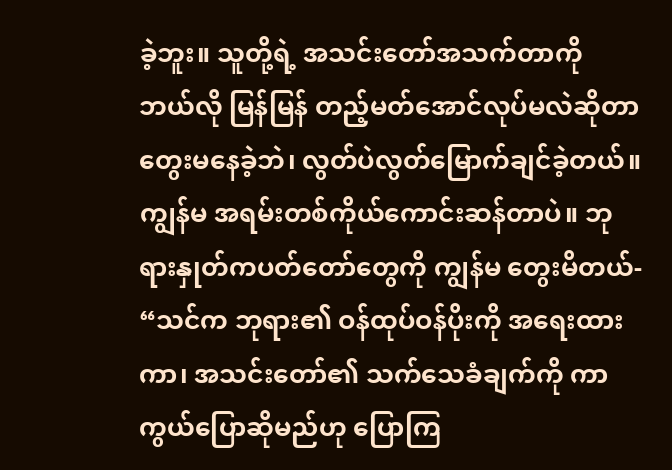ခဲ့ဘူး။ သူတို့ရဲ့ အသင်းတော်အသက်တာကို ဘယ်လို မြန်မြန် တည့်မတ်အောင်လုပ်မလဲဆိုတာ တွေးမနေခဲ့ဘဲ၊ လွတ်ပဲလွတ်မြောက်ချင်ခဲ့တယ်။ ကျွန်မ အရမ်းတစ်ကိုယ်ကောင်းဆန်တာပဲ။ ဘုရားနှုတ်ကပတ်တော်တွေကို ကျွန်မ တွေးမိတယ်- “သင်က ဘုရား၏ ဝန်ထုပ်ဝန်ပိုးကို အရေးထားကာ၊ အသင်းတော်၏ သက်သေခံချက်ကို ကာကွယ်ပြောဆိုမည်ဟု ပြောကြ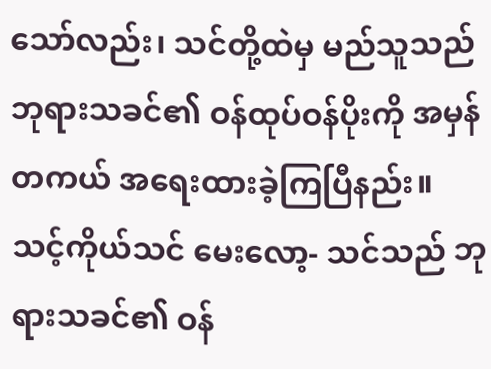သော်လည်း၊ သင်တို့ထဲမှ မည်သူသည် ဘုရားသခင်၏ ဝန်ထုပ်ဝန်ပိုးကို အမှန်တကယ် အရေးထားခဲ့ကြပြီနည်း။ သင့်ကိုယ်သင် မေးလော့- သင်သည် ဘုရားသခင်၏ ဝန်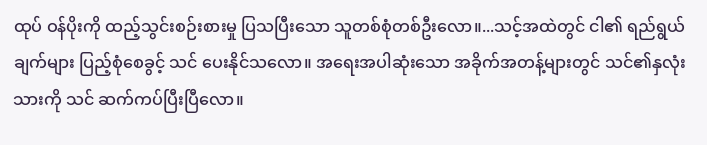ထုပ် ဝန်ပိုးကို ထည့်သွင်းစဉ်းစားမှု ပြသပြီးသော သူတစ်စုံတစ်ဦးလော။...သင့်အထဲတွင် ငါ၏ ရည်ရွယ်ချက်များ ပြည့်စုံစေခွင့် သင် ပေးနိုင်သလော။ အရေးအပါဆုံးသော အခိုက်အတန့်များတွင် သင်၏နှလုံးသားကို သင် ဆက်ကပ်ပြီးပြီလော။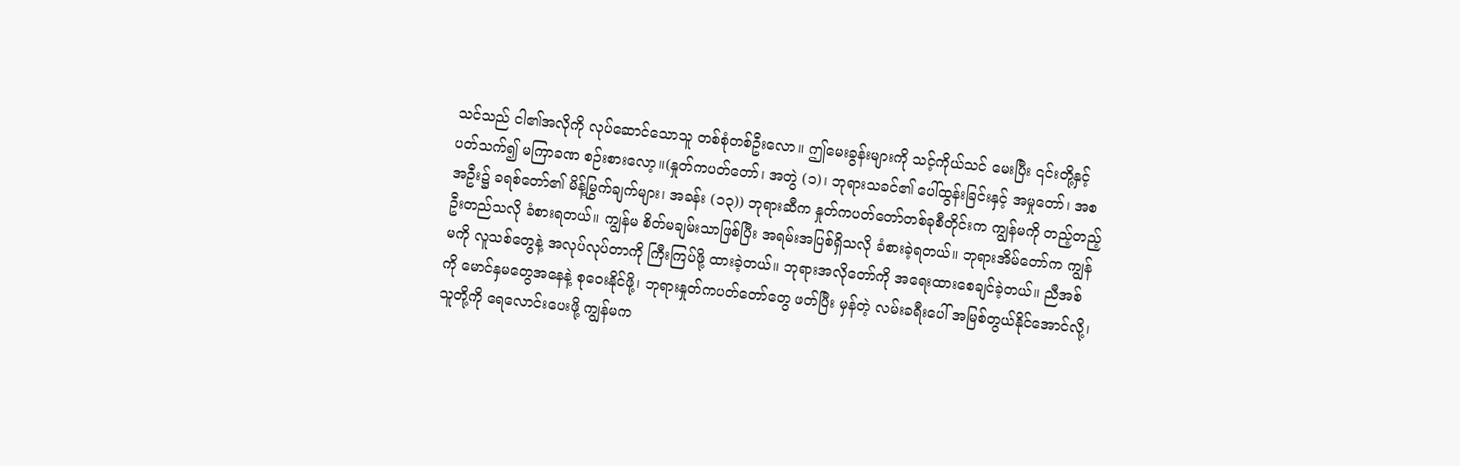သင်သည် ငါ၏အလိုကို လုပ်ဆောင်သောသူ တစ်စုံတစ်ဦးလော။ ဤမေးခွန်းများကို သင့်ကိုယ်သင် မေးပြီး ၎င်းတို့နှင့်ပတ်သက်၍ မကြာခဏ စဉ်းစားလော့။(နှုတ်ကပတ်တော်၊ အတွဲ (၁)၊ ဘုရားသခင်၏ ပေါ်ထွန်းခြင်းနှင့် အမှုတော်၊ အစအဦး၌ ခရစ်တော်၏ မိန့်မြွက်ချက်များ၊ အခန်း (၁၃)) ဘုရားဆီက နှုတ်ကပတ်တော်တစ်ခုစီတိုင်းက ကျွန်မကို တည့်တည့်ဦးတည်သလို ခံစားရတယ်။ ကျွန်မ စိတ်မချမ်းသာဖြစ်ပြီး အရမ်းအပြစ်ရှိသလို ခံစားခဲ့ရတယ်။ ဘုရားအိမ်တော်က ကျွန်မကို လူသစ်တွေနဲ့ အလုပ်လုပ်တာကို ကြီးကြပ်ဖို့ ထားခဲ့တယ်။ ဘုရားအလိုတော်ကို အရေးထားစေချင်ခဲ့တယ်။ ညီအစ်ကို မောင်နှမတွေအနေနဲ့ စုဝေးနိုင်ဖို့၊ ဘုရားနှုတ်ကပတ်တော်တွေ ဖတ်ပြီး မှန်တဲ့ လမ်းခရီးပေါ် အမြစ်တွယ်နိုင်အောင်လို့၊ သူတို့ကို ရေလောင်းပေးဖို့ ကျွန်မက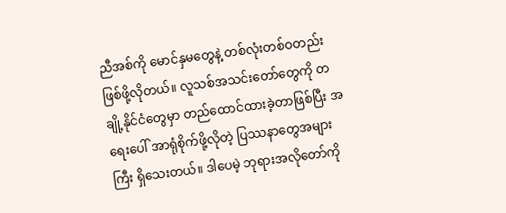ညီအစ်ကို မောင်နှမတွေနဲ့ တစ်လုံးတစ်ဝတည်း ဖြစ်ဖို့လိုတယ်။ လူသစ်အသင်းတော်တွေကို တချို့နိုင်ငံတွေမှာ တည်ထောင်ထားခဲ့တာဖြစ်ပြီး အရေးပေါ် အာရုံစိုက်ဖို့လိုတဲ့ ပြဿနာတွေအများကြီး ရှိသေးတယ်။ ဒါပေမဲ့ ဘုရားအလိုတော်ကို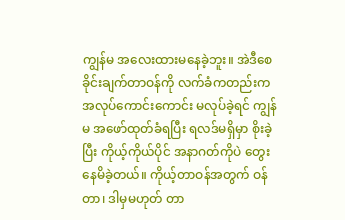ကျွန်မ အလေးထားမနေခဲ့ဘူး။ အဲဒီစေခိုင်းချက်တာဝန်ကို လက်ခံကတည်းက အလုပ်ကောင်းကောင်း မလုပ်ခဲ့ရင် ကျွန်မ အဖော်ထုတ်ခံရပြီး ရလဒ်မရှိမှာ စိုးခဲ့ပြီး ကိုယ့်ကိုယ်ပိုင် အနာဂတ်ကိုပဲ တွေးနေမိခဲ့တယ်။ ကိုယ့်တာဝန်အတွက် ဝန်တာ၊ ဒါမှမဟုတ် တာ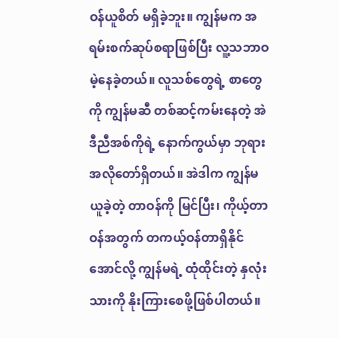ဝန်ယူစိတ် မရှိခဲ့ဘူး။ ကျွန်မက အရမ်းစက်ဆုပ်စရာဖြစ်ပြီး လူ့သဘာဝ မဲ့နေခဲ့တယ်။ လူသစ်တွေရဲ့ စာတွေကို ကျွန်မဆီ တစ်ဆင့်ကမ်းနေတဲ့ အဲဒီညီအစ်ကိုရဲ့ နောက်ကွယ်မှာ ဘုရားအလိုတော်ရှိတယ်။ အဲဒါက ကျွန်မယူခဲ့တဲ့ တာဝန်ကို မြင်ပြီး၊ ကိုယ့်တာဝန်အတွက် တကယ့်ဝန်တာရှိနိုင်အောင်လို့ ကျွန်မရဲ့ ထုံထိုင်းတဲ့ နှလုံးသားကို နိုးကြားစေဖို့ဖြစ်ပါတယ်။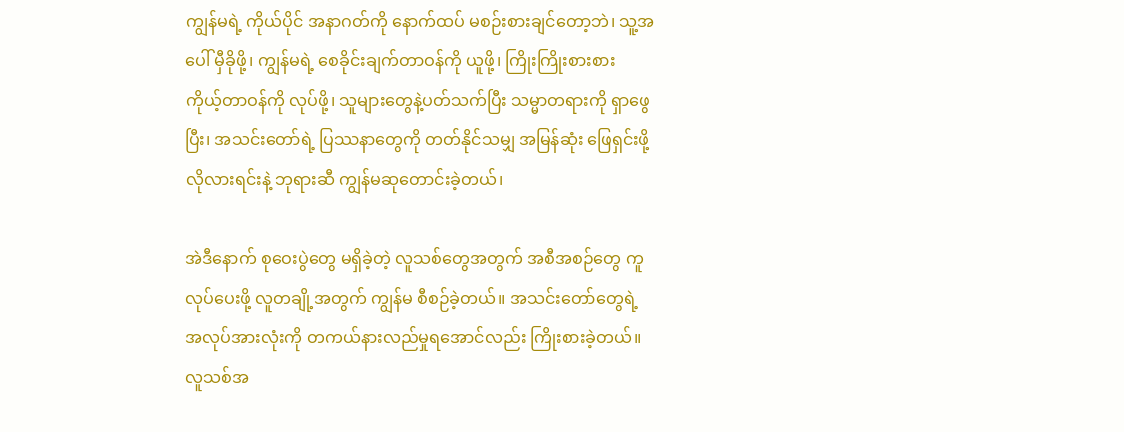ကျွန်မရဲ့ ကိုယ်ပိုင် အနာဂတ်ကို နောက်ထပ် မစဉ်းစားချင်တော့ဘဲ၊ သူ့အပေါ် မှီခိုဖို့၊ ကျွန်မရဲ့ စေခိုင်းချက်တာဝန်ကို ယူဖို့၊ ကြိုးကြိုးစားစား ကိုယ့်တာဝန်ကို လုပ်ဖို့၊ သူများတွေနဲ့ပတ်သက်ပြီး သမ္မာတရားကို ရှာဖွေပြီး၊ အသင်းတော်ရဲ့ ပြဿနာတွေကို တတ်နိုင်သမျှ အမြန်ဆုံး ဖြေရှင်းဖို့ လိုလားရင်းနဲ့ ဘုရားဆီ ကျွန်မဆုတောင်းခဲ့တယ်၊

အဲဒီနောက် စုဝေးပွဲတွေ မရှိခဲ့တဲ့ လူသစ်တွေအတွက် အစီအစဉ်တွေ ကူလုပ်ပေးဖို့ လူတချို့အတွက် ကျွန်မ စီစဉ်ခဲ့တယ်။ အသင်းတော်တွေရဲ့ အလုပ်အားလုံးကို တကယ်နားလည်မှုရအောင်လည်း ကြိုးစားခဲ့တယ်။ လူသစ်အ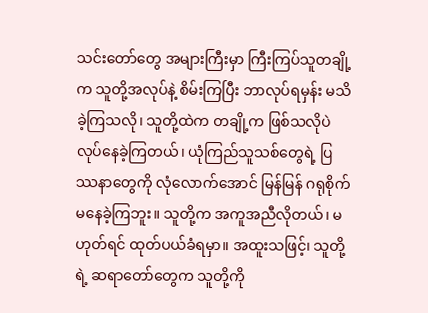သင်းတော်တွေ အများကြီးမှာ ကြီးကြပ်သူတချို့က သူတို့အလုပ်နဲ့ စိမ်းကြပြီး ဘာလုပ်ရမှန်း မသိခဲ့ကြသလို၊ သူတို့ထဲက တချို့က ဖြစ်သလိုပဲ လုပ်နေခဲ့ကြတယ်၊ ယုံကြည်သူသစ်တွေရဲ့ ပြဿနာတွေကို လုံလောက်အောင် မြန်မြန် ဂရုစိုက်မနေခဲ့ကြဘူး။ သူတို့က အကူအညီလိုတယ်၊ မဟုတ်ရင် ထုတ်ပယ်ခံရမှာ။ အထူးသဖြင့်၊ သူတို့ရဲ့ ဆရာတော်တွေက သူတို့ကို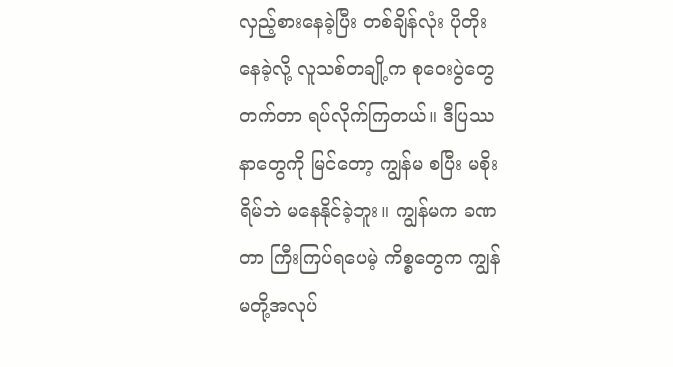လှည့်စားနေခဲ့ပြီး တစ်ချိန်လုံး ပိုတိုးနေခဲ့လို့ လူသစ်တချို့က စုဝေးပွဲတွေ တက်တာ ရပ်လိုက်ကြတယ်။ ဒီပြဿနာတွေကို မြင်တော့ ကျွန်မ စပြီး မစိုးရိမ်ဘဲ မနေနိုင်ခဲ့ဘူး။ ကျွန်မက ခဏတာ ကြီးကြပ်ရပေမဲ့ ကိစ္စတွေက ကျွန်မတို့အလုပ်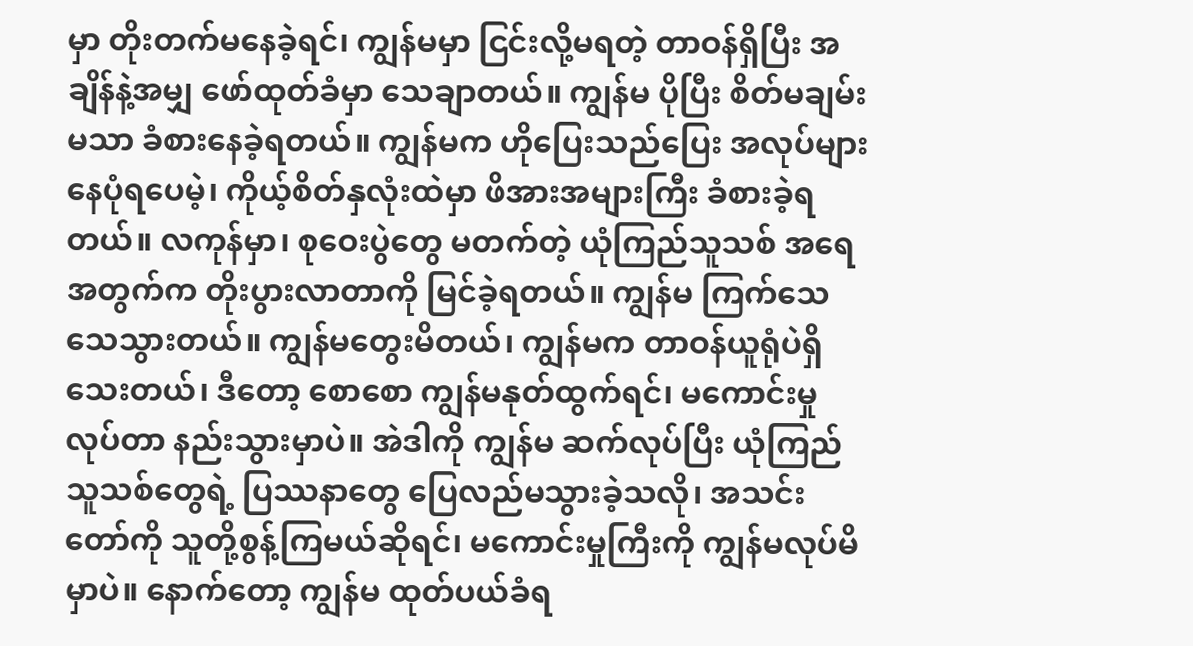မှာ တိုးတက်မနေခဲ့ရင်၊ ကျွန်မမှာ ငြင်းလို့မရတဲ့ တာဝန်ရှိပြီး အချိန်နဲ့အမျှ ဖော်ထုတ်ခံမှာ သေချာတယ်။ ကျွန်မ ပိုပြီး စိတ်မချမ်းမသာ ခံစားနေခဲ့ရတယ်။ ကျွန်မက ဟိုပြေးသည်ပြေး အလုပ်များနေပုံရပေမဲ့၊ ကိုယ့်စိတ်နှလုံးထဲမှာ ဖိအားအများကြီး ခံစားခဲ့ရတယ်။ လကုန်မှာ၊ စုဝေးပွဲတွေ မတက်တဲ့ ယုံကြည်သူသစ် အရေအတွက်က တိုးပွားလာတာကို မြင်ခဲ့ရတယ်။ ကျွန်မ ကြက်သေသေသွားတယ်။ ကျွန်မတွေးမိတယ်၊ ကျွန်မက တာဝန်ယူရုံပဲရှိသေးတယ်၊ ဒီတော့ စောစော ကျွန်မနုတ်ထွက်ရင်၊ မကောင်းမှုလုပ်တာ နည်းသွားမှာပဲ။ အဲဒါကို ကျွန်မ ဆက်လုပ်ပြီး ယုံကြည်သူသစ်တွေရဲ့ ပြဿနာတွေ ပြေလည်မသွားခဲ့သလို၊ အသင်းတော်ကို သူတို့စွန့်ကြမယ်ဆိုရင်၊ မကောင်းမှုကြီးကို ကျွန်မလုပ်မိမှာပဲ။ နောက်တော့ ကျွန်မ ထုတ်ပယ်ခံရ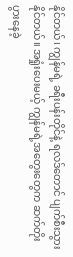နိုင်တယ်၊ ကျွန်မရဲ့ ခရီးပန်းတိုင်နဲ့ ရလဒ်တောင် ပျက်စီးသွားနိုင်တယ်။ အရှုံးပေးမယ့် ကျွန်မရဲ့အတွေးတွေက ဆက်တိုးပွားနေခဲ့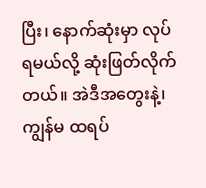ပြီး၊ နောက်ဆုံးမှာ လုပ်ရမယ်လို့ ဆုံးဖြတ်လိုက်တယ်။ အဲဒီအတွေးနဲ့၊ ကျွန်မ ထရပ်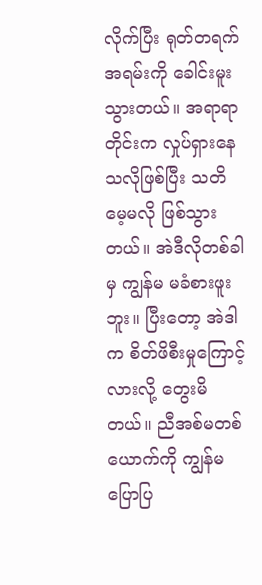လိုက်ပြီး ရုတ်တရက် အရမ်းကို ခေါင်းမူးသွားတယ်။ အရာရာတိုင်းက လှုပ်ရှားနေသလိုဖြစ်ပြီး သတိမေ့မလို ဖြစ်သွားတယ်။ အဲဒီလိုတစ်ခါမှ ကျွန်မ မခံစားဖူးဘူး။ ပြီးတော့ အဲဒါက စိတ်ဖိစီးမှုကြောင့်လားလို့ တွေးမိတယ်။ ညီအစ်မတစ်ယောက်ကို ကျွန်မ ပြောပြ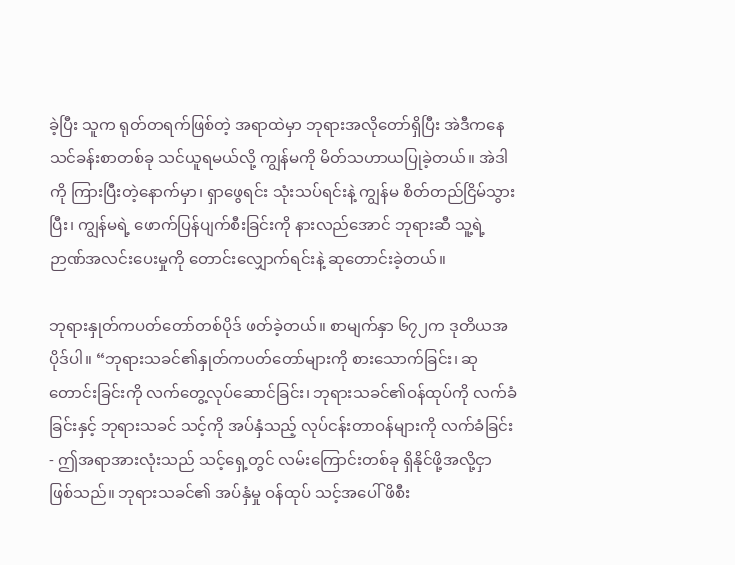ခဲ့ပြီး သူက ရုတ်တရက်ဖြစ်တဲ့ အရာထဲမှာ ဘုရားအလိုတော်ရှိပြီး အဲဒီကနေ သင်ခန်းစာတစ်ခု သင်ယူရမယ်လို့ ကျွန်မကို မိတ်သဟာယပြုခဲ့တယ်။ အဲဒါကို ကြားပြီးတဲ့နောက်မှာ၊ ရှာဖွေရင်း သုံးသပ်ရင်းနဲ့ ကျွန်မ စိတ်တည်ငြိမ်သွားပြီး၊ ကျွန်မရဲ့ ဖောက်ပြန်ပျက်စီးခြင်းကို နားလည်အောင် ဘုရားဆီ သူ့ရဲ့ ဉာဏ်အလင်းပေးမှုကို တောင်းလျှောက်ရင်းနဲ့ ဆုတောင်းခဲ့တယ်။

ဘုရားနှုတ်ကပတ်တော်တစ်ပိုဒ် ဖတ်ခဲ့တယ်။ စာမျက်နှာ ၆၇၂က ဒုတိယအပိုဒ်ပါ။ “ဘုရားသခင်၏နှုတ်ကပတ်တော်များကို စားသောက်ခြင်း၊ ဆုတောင်းခြင်းကို လက်တွေ့လုပ်ဆောင်ခြင်း၊ ဘုရားသခင်၏ဝန်ထုပ်ကို လက်ခံခြင်းနှင့် ဘုရားသခင် သင့်ကို အပ်နှံသည့် လုပ်ငန်းတာဝန်များကို လက်ခံခြင်း- ဤအရာအားလုံးသည် သင့်ရှေ့တွင် လမ်းကြောင်းတစ်ခု ရှိနိုင်ဖို့အလို့ငှာ ဖြစ်သည်။ ဘုရားသခင်၏ အပ်နှံမှု ဝန်ထုပ် သင့်အပေါ် ဖိစီး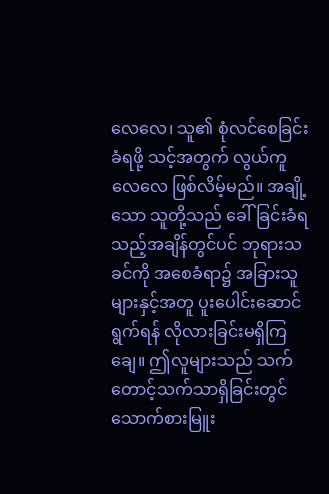လေလေ၊ သူ၏ စုံလင်စေခြင်းခံရဖို့ သင့်အတွက် လွယ်ကူလေလေ ဖြစ်လိမ့်မည်။ အချို့သော သူတို့သည် ခေါ်ခြင်းခံရသည့်အချိန်တွင်ပင် ဘုရားသခင်ကို အစေခံရာ၌ အခြားသူများနှင့်အတူ ပူးပေါင်းဆောင်ရွက်ရန် လိုလားခြင်းမရှိကြချေ။ ဤလူများသည် သက်တောင့်သက်သာရှိခြင်းတွင် သောက်စားမြူး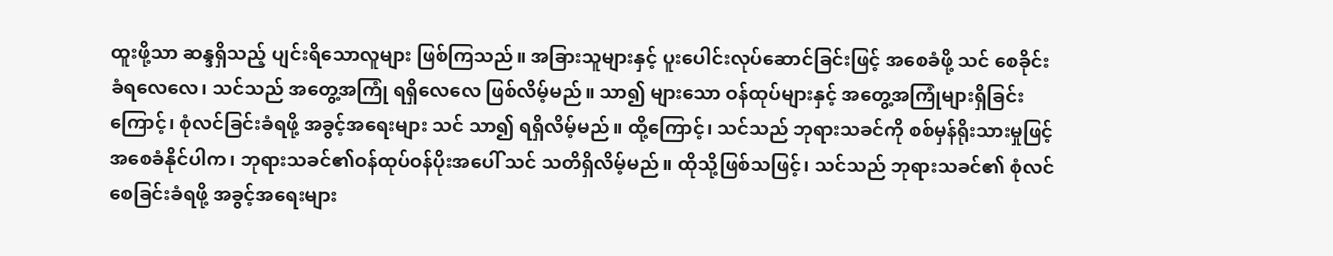ထူးဖို့သာ ဆန္ဒရှိသည့် ပျင်းရိသောလူများ ဖြစ်ကြသည်။ အခြားသူများနှင့် ပူးပေါင်းလုပ်ဆောင်ခြင်းဖြင့် အစေခံဖို့ သင် စေခိုင်းခံရလေလေ၊ သင်သည် အတွေ့အကြုံ ရရှိလေလေ ဖြစ်လိမ့်မည်။ သာ၍ များသော ဝန်ထုပ်များနှင့် အတွေ့အကြုံများရှိခြင်းကြောင့်၊ စုံလင်ခြင်းခံရဖို့ အခွင့်အရေးများ သင် သာ၍ ရရှိလိမ့်မည်။ ထို့ကြောင့်၊ သင်သည် ဘုရားသခင်ကို စစ်မှန်ရိုးသားမှုဖြင့် အစေခံနိုင်ပါက၊ ဘုရားသခင်၏ဝန်ထုပ်ဝန်ပိုးအပေါ် သင် သတိရှိလိမ့်မည်။ ထိုသို့ဖြစ်သဖြင့်၊ သင်သည် ဘုရားသခင်၏ စုံလင်စေခြင်းခံရဖို့ အခွင့်အရေးများ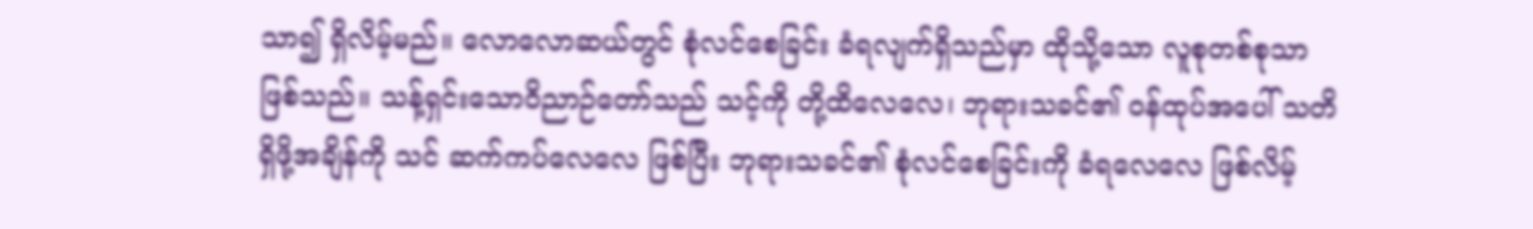သာ၍ ရှိလိမ့်မည်။ လောလောဆယ်တွင် စုံလင်စေခြင်း ခံရလျက်ရှိသည်မှာ ထိုသို့သော လူစုတစ်စုသာ ဖြစ်သည်။ သန့်ရှင်းသောဝိညာဉ်တော်သည် သင့်ကို တို့ထိလေလေ၊ ဘုရားသခင်၏ ဝန်ထုပ်အပေါ် သတိရှိဖို့အချိန်ကို သင် ဆက်ကပ်လေလေ ဖြစ်ပြီး ဘုရားသခင်၏ စုံလင်စေခြင်းကို ခံရလေလေ ဖြစ်လိမ့်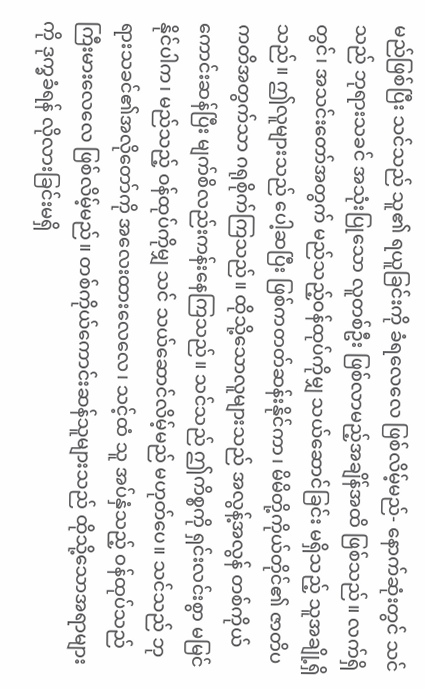မည်ဖြစ်ပြီး သင်သည် သူ၏ ရယူခြင်းကို ခံရလေလေ ဖြစ်လိမ့်မည်- နောက်ဆုံးတွင် သင်သည် ဘုရားသခင် အသုံးပြုသော လူတစ်ဦး ဖြစ်လာမည့်အချိန်အထိ ဖြစ်သည်။ လက်ရှိတွင်၊ အသင်းတော်အတွက် မည်သည့်ဝန်ထုပ်ကိုမျှ သယ်ဆောင်ခြင်း မရှိသည့် သူအချို့ရှိသည်။ ဤလူများသည် ပေါ့ဆပြီး ဖြစ်ကတတ်ဆန်းနိုင်ကာ၊ မိမိတို့ကိုယ်တိုင်၏ ဇာတိပကတိအတွက်သာ ဂရုစိုက်ကြသည်။ ထိုသို့သောလူများသည် အလွန့်အလွန် တစ်ကိုယ်ကောင်းဆန်ပြီး မျက်စိလည်းကန်းနေကြသည်။ သင်သည် ဤကိစ္စကို ရှင်းလင်းစွာ မမြင်နိုင်ပါက၊ မည်သည့် ဝန်ထုပ်ကိုမျှ သင် သယ်ဆောင်လိမ့်မည် မဟုတ်ပေ။ သင်သည် ဘုရားသခင်၏အလိုတော်ကို အလေးထားလေလေ၊ သင့်ထံ သူ အပ်နှံသည့် ဝန်ထုပ်သည် ကြီးမားလေလေ ဖြစ်လိမ့်မည်။ တစ်ကိုယ်ကောင်းဆန်သူများသည် ထိုသို့သောအရာများကို ဒုက္ခခံရန် လိုလားခြင်းမရှိ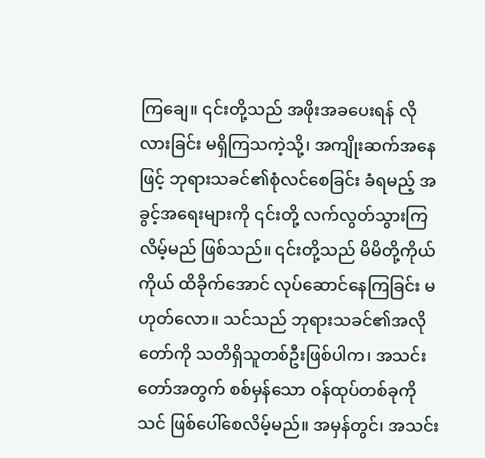ကြချေ။ ၎င်းတို့သည် အဖိုးအခပေးရန် လိုလားခြင်း မရှိကြသကဲ့သို့၊ အကျိုးဆက်အနေဖြင့် ဘုရားသခင်၏စုံလင်စေခြင်း ခံရမည့် အခွင့်အရေးများကို ၎င်းတို့ လက်လွတ်သွားကြလိမ့်မည် ဖြစ်သည်။ ၎င်းတို့သည် မိမိတို့ကိုယ်ကိုယ် ထိခိုက်အောင် လုပ်ဆောင်နေကြခြင်း မဟုတ်လော။ သင်သည် ဘုရားသခင်၏အလိုတော်ကို သတိရှိသူတစ်ဦးဖြစ်ပါက၊ အသင်းတော်အတွက် စစ်မှန်သော ဝန်ထုပ်တစ်ခုကို သင် ဖြစ်ပေါ်စေလိမ့်မည်။ အမှန်တွင်၊ အသင်း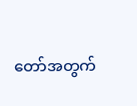တော်အတွက်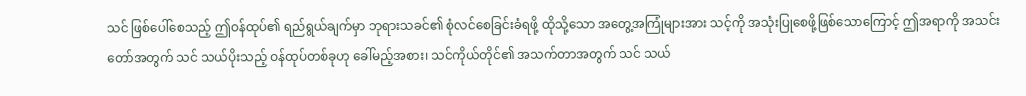သင် ဖြစ်ပေါ်စေသည့် ဤဝန်ထုပ်၏ ရည်ရွယ်ချက်မှာ ဘုရားသခင်၏ စုံလင်စေခြင်းခံရဖို့ ထိုသို့သော အတွေ့အကြုံများအား သင့်ကို အသုံးပြုစေဖို့ဖြစ်သောကြောင့် ဤအရာကို အသင်းတော်အတွက် သင် သယ်ပိုးသည့် ဝန်ထုပ်တစ်ခုဟု ခေါ်မည့်အစား၊ သင်ကိုယ်တိုင်၏ အသက်တာအတွက် သင် သယ်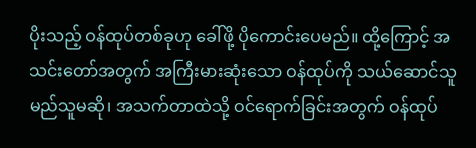ပိုးသည့် ဝန်ထုပ်တစ်ခုဟု ခေါ်ဖို့ ပိုကောင်းပေမည်။ ထို့ကြောင့် အသင်းတော်အတွက် အကြီးမားဆုံးသော ဝန်ထုပ်ကို သယ်ဆောင်သူ မည်သူမဆို၊ အသက်တာထဲသို့ ဝင်ရောက်ခြင်းအတွက် ဝန်ထုပ်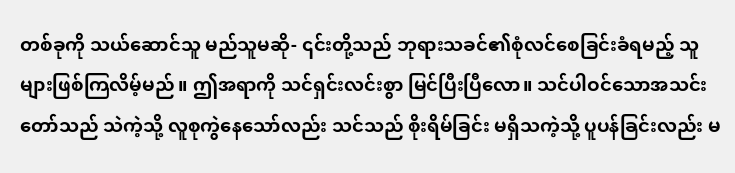တစ်ခုကို သယ်ဆောင်သူ မည်သူမဆို- ၎င်းတို့သည် ဘုရားသခင်၏စုံလင်စေခြင်းခံရမည့် သူများဖြစ်ကြလိမ့်မည်။ ဤအရာကို သင်ရှင်းလင်းစွာ မြင်ပြီးပြီလော။ သင်ပါဝင်သောအသင်းတော်သည် သဲကဲ့သို့ လူစုကွဲနေသော်လည်း သင်သည် စိုးရိမ်ခြင်း မရှိသကဲ့သို့ ပူပန်ခြင်းလည်း မ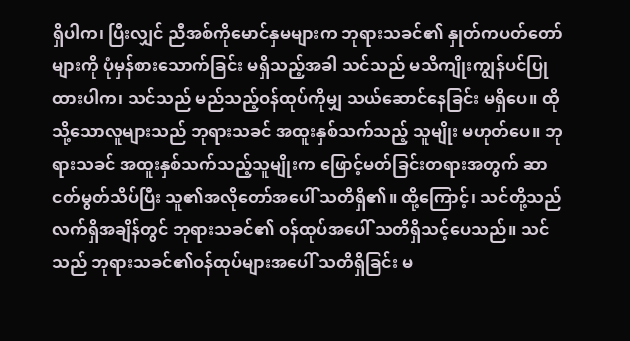ရှိပါက၊ ပြီးလျှင် ညီအစ်ကိုမောင်နှမများက ဘုရားသခင်၏ နှုတ်ကပတ်တော်များကို ပုံမှန်စားသောက်ခြင်း မရှိသည့်အခါ သင်သည် မသိကျိုးကျွန်ပင်ပြုထားပါက၊ သင်သည် မည်သည့်ဝန်ထုပ်ကိုမျှ သယ်ဆောင်နေခြင်း မရှိပေ။ ထိုသို့သောလူများသည် ဘုရားသခင် အထူးနှစ်သက်သည့် သူမျိုး မဟုတ်ပေ။ ဘုရားသခင် အထူးနှစ်သက်သည့်သူမျိုးက ဖြောင့်မတ်ခြင်းတရားအတွက် ဆာငတ်မွတ်သိပ်ပြီး သူ၏အလိုတော်အပေါ် သတိရှိ၏။ ထို့ကြောင့်၊ သင်တို့သည် လက်ရှိအချိန်တွင် ဘုရားသခင်၏ ဝန်ထုပ်အပေါ် သတိရှိသင့်ပေသည်။ သင်သည် ဘုရားသခင်၏ဝန်ထုပ်များအပေါ် သတိရှိခြင်း မ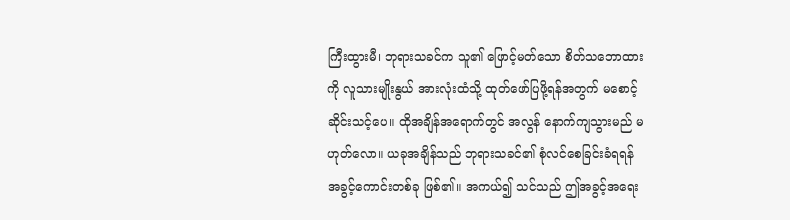ကြီးထွားမီ၊ ဘုရားသခင်က သူ၏ ဖြောင့်မတ်သော စိတ်သဘောထားကို လူသားမျိုးနွယ် အားလုံးထံသို့ ထုတ်ဖော်ပြဖို့ရန်အတွက် မစောင့်ဆိုင်းသင့်ပေ။ ထိုအချိန်အရောက်တွင် အလွန် နောက်ကျသွားမည် မဟုတ်လော။ ယခုအချိန်သည် ဘုရားသခင်၏ စုံလင်စေခြင်းခံရရန် အခွင့်ကောင်းတစ်ခု ဖြစ်၏။ အကယ်၍ သင်သည် ဤအခွင့်အရေး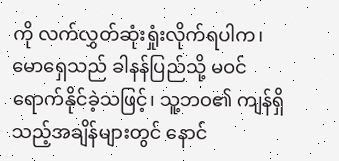ကို လက်လွှတ်ဆုံးရှုံးလိုက်ရပါက၊ မောရှေသည် ခါနန်ပြည်သို့ မဝင်ရောက်နိုင်ခဲ့သဖြင့်၊ သူ့ဘဝ၏ ကျန်ရှိသည့်အချိန်များတွင် နောင်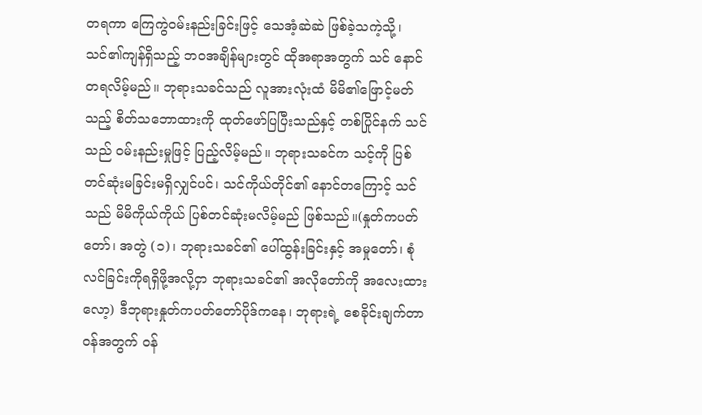တရကာ ကြေကွဲဝမ်းနည်းခြင်းဖြင့် သေအံ့ဆဲဆဲ ဖြစ်ခဲ့သကဲ့သို့၊ သင်၏ကျန်ရှိသည့် ဘဝအချိန်များတွင် ထိုအရာအတွက် သင် နောင်တရလိမ့်မည်။ ဘုရားသခင်သည် လူအားလုံးထံ မိမိ၏ဖြောင့်မတ်သည့် စိတ်သဘောထားကို ထုတ်ဖော်ပြပြီးသည်နှင့် တစ်ပြိုင်နက် သင်သည် ဝမ်းနည်းမှုဖြင့် ပြည့်လိမ့်မည်။ ဘုရားသခင်က သင့်ကို ပြစ်တင်ဆုံးမခြင်းမရှိလျှင်ပင်၊ သင်ကိုယ်တိုင်၏ နောင်တကြောင့် သင်သည် မိမိကိုယ်ကိုယ် ပြစ်တင်ဆုံးမလိမ့်မည် ဖြစ်သည်။(နှုတ်ကပတ်တော်၊ အတွဲ (၁)၊ ဘုရားသခင်၏ ပေါ်ထွန်းခြင်းနှင့် အမှုတော်၊ စုံလင်ခြင်းကိုရရှိဖို့အလို့ငှာ ဘုရားသခင်၏ အလိုတော်ကို အလေးထားလော့) ဒီဘုရားနှုတ်ကပတ်တော်ပိုဒ်ကနေ၊ ဘုရားရဲ့ စေခိုင်းချက်တာဝန်အတွက် ဝန်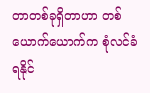တာတစ်ခုရှိတာဟာ တစ်ယောက်ယောက်က စုံလင်ခံရနိုင်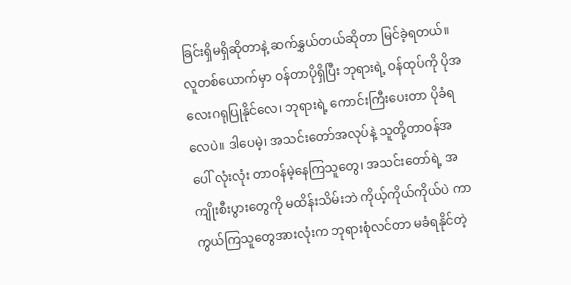ခြင်းရှိမရှိဆိုတာနဲ့ ဆက်နွှယ်တယ်ဆိုတာ မြင်ခဲ့ရတယ်။ လူတစ်ယောက်မှာ ဝန်တာပိုရှိပြီး ဘုရားရဲ့ ဝန်ထုပ်ကို ပိုအလေးဂရုပြုနိုင်လေ၊ ဘုရားရဲ့ ကောင်းကြီးပေးတာ ပိုခံရလေပဲ။ ဒါပေမဲ့၊ အသင်းတော်အလုပ်နဲ့ သူတို့တာဝန်အပေါ် လုံးလုံး တာဝန်မဲ့နေကြသူတွေ၊ အသင်းတော်ရဲ့ အကျိုးစီးပွားတွေကို မထိန်းသိမ်းဘဲ ကိုယ့်ကိုယ်ကိုယ်ပဲ ကာကွယ်ကြသူတွေအားလုံးက ဘုရားစုံလင်တာ မခံရနိုင်တဲ့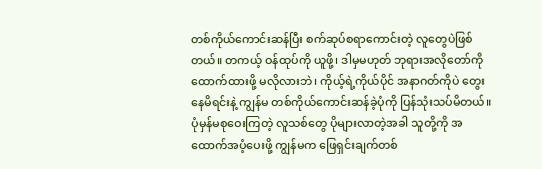တစ်ကိုယ်ကောင်းဆန်ပြီး စက်ဆုပ်စရာကောင်းတဲ့ လူတွေပဲဖြစ်တယ်။ တကယ့် ဝန်ထုပ်ကို ယူဖို့၊ ဒါမှမဟုတ် ဘုရားအလိုတော်ကို ထောက်ထားဖို့ မလိုလားဘဲ၊ ကိုယ့်ရဲ့ကိုယ်ပိုင် အနာဂတ်ကိုပဲ တွေးနေမိရင်းနဲ့ ကျွန်မ တစ်ကိုယ်ကောင်းဆန်ခဲ့ပုံကို ပြန်သုံးသပ်မိတယ်။ ပုံမှန်မစုဝေးကြတဲ့ လူသစ်တွေ ပိုများလာတဲ့အခါ သူတို့ကို အထောက်အပံ့ပေးဖို့ ကျွန်မက ဖြေရှင်းချက်တစ်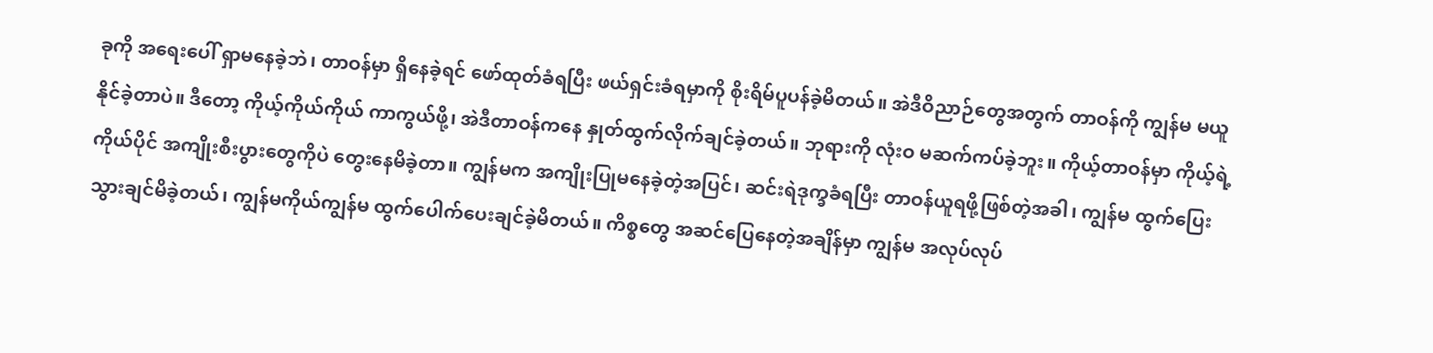ခုကို အရေးပေါ် ရှာမနေခဲ့ဘဲ၊ တာဝန်မှာ ရှိနေခဲ့ရင် ဖော်ထုတ်ခံရပြီး ဖယ်ရှင်းခံရမှာကို စိုးရိမ်ပူပန်ခဲ့မိတယ်။ အဲဒီဝိညာဉ်တွေအတွက် တာဝန်ကို ကျွန်မ မယူနိုင်ခဲ့တာပဲ။ ဒီတော့ ကိုယ့်ကိုယ်ကိုယ် ကာကွယ်ဖို့၊ အဲဒီတာဝန်ကနေ နှုတ်ထွက်လိုက်ချင်ခဲ့တယ်။ ဘုရားကို လုံးဝ မဆက်ကပ်ခဲ့ဘူး။ ကိုယ့်တာဝန်မှာ ကိုယ့်ရဲ့ကိုယ်ပိုင် အကျိုးစီးပွားတွေကိုပဲ တွေးနေမိခဲ့တာ။ ကျွန်မက အကျိုးပြုမနေခဲ့တဲ့အပြင်၊ ဆင်းရဲဒုက္ခခံရပြီး တာဝန်ယူရဖို့ဖြစ်တဲ့အခါ၊ ကျွန်မ ထွက်ပြေးသွားချင်မိခဲ့တယ်၊ ကျွန်မကိုယ်ကျွန်မ ထွက်ပေါက်ပေးချင်ခဲ့မိတယ်။ ကိစ္စတွေ အဆင်ပြေနေတဲ့အချိန်မှာ ကျွန်မ အလုပ်လုပ်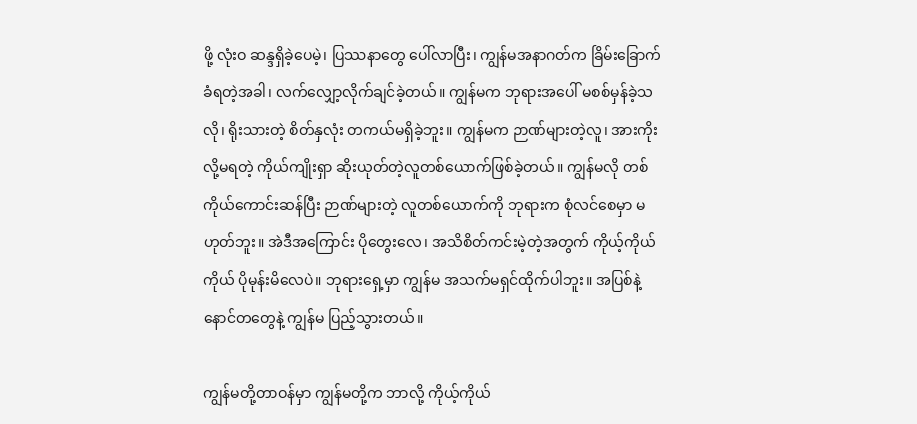ဖို့ လုံးဝ ဆန္ဒရှိခဲ့ပေမဲ့၊ ပြဿနာတွေ ပေါ်လာပြီး၊ ကျွန်မအနာဂတ်က ခြိမ်းခြောက်ခံရတဲ့အခါ၊ လက်လျှော့လိုက်ချင်ခဲ့တယ်။ ကျွန်မက ဘုရားအပေါ် မစစ်မှန်ခဲ့သလို၊ ရိုးသားတဲ့ စိတ်နှလုံး တကယ်မရှိခဲ့ဘူး။ ကျွန်မက ဉာဏ်များတဲ့လူ၊ အားကိုးလို့မရတဲ့ ကိုယ်ကျိုးရှာ ဆိုးယုတ်တဲ့လူတစ်ယောက်ဖြစ်ခဲ့တယ်။ ကျွန်မလို တစ်ကိုယ်ကောင်းဆန်ပြီး ဉာဏ်များတဲ့ လူတစ်ယောက်ကို ဘုရားက စုံလင်စေမှာ မဟုတ်ဘူး။ အဲဒီအကြောင်း ပိုတွေးလေ၊ အသိစိတ်ကင်းမဲ့တဲ့အတွက် ကိုယ့်ကိုယ်ကိုယ် ပိုမုန်းမိလေပဲ။ ဘုရားရှေ့မှာ ကျွန်မ အသက်မရှင်ထိုက်ပါဘူး။ အပြစ်နဲ့ နောင်တတွေနဲ့ ကျွန်မ ပြည့်သွားတယ်။

ကျွန်မတို့တာဝန်မှာ ကျွန်မတို့က ဘာလို့ ကိုယ့်ကိုယ်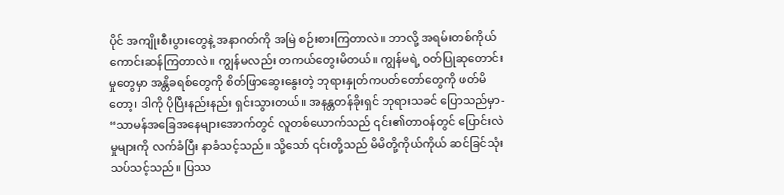ပိုင် အကျိုးစီးပွားတွေနဲ့ အနာဂတ်ကို အမြဲ စဉ်းစားကြတာလဲ။ ဘာလို့ အရမ်းတစ်ကိုယ်ကောင်းဆန်ကြတာလဲ။ ကျွန်မလည်း တကယ်တွေးမိတယ်။ ကျွန်မရဲ့ ဝတ်ပြုဆုတောင်းမှုတွေမှာ အန္တိခရစ်တွေကို စိတ်ဖြာဆွေးနွေးတဲ့ ဘုရားနှုတ်ကပတ်တော်တွေကို ဖတ်မိတော့၊ ဒါကို ပိုပြီးနည်းနည်း ရှင်းသွားတယ်။ အနန္တတန်ခိုးရှင် ဘုရားသခင် ပြောသည်မှာ- “သာမန်အခြေအနေများအောက်တွင် လူတစ်ယောက်သည် ၎င်း၏တာဝန်တွင် ပြောင်းလဲမှုများကို လက်ခံပြီး နာခံသင့်သည်။ သို့သော် ၎င်းတို့သည် မိမိတို့ကိုယ်ကိုယ် ဆင်ခြင်သုံးသပ်သင့်သည်။ ပြဿ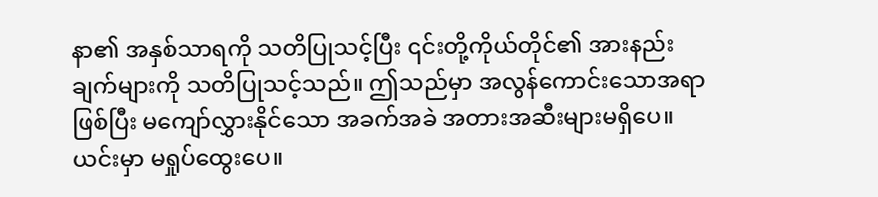နာ၏ အနှစ်သာရကို သတိပြုသင့်ပြီး ၎င်းတို့ကိုယ်တိုင်၏ အားနည်းချက်များကို သတိပြုသင့်သည်။ ဤသည်မှာ အလွန်ကောင်းသောအရာဖြစ်ပြီး မကျော်လွှားနိုင်သော အခက်အခဲ အတားအဆီးများမရှိပေ။ ယင်းမှာ မရှုပ်ထွေးပေ။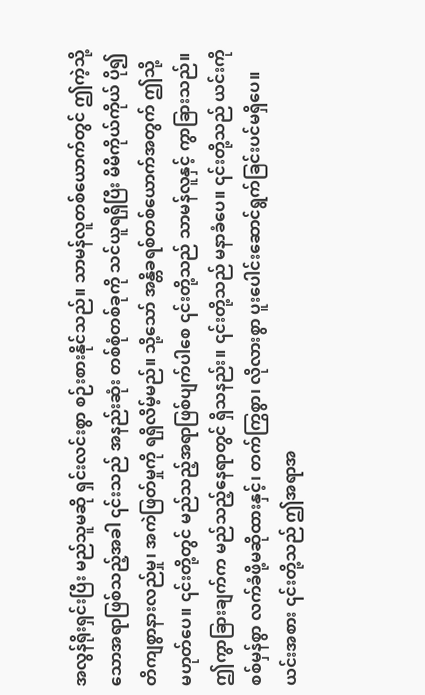အလွန်ရိုးရှင်းပြီး မည်သူမဆို ရှင်းလင်းစွာ စဉ်းစားနိုင်သည်။ သာမန်လူတစ်ယောက်တွင် ဤကဲ့သို့သောအရာဖြစ်သည့်အခါ ၎င်းသည် အနည်းဆုံး တစ်စုံတစ်ခုကို သင်ယူရရှိပြီး မိမိကိုယ်ကိုယ် ပို၍ တိကျစွာနားလည်မှု၊ အကဲဖြတ်မှုကို ရရှိလိမ့်မည်။ သို့သော် အန္တိခရစ်တစ်ယောက်အတွက် ဤသို့မဟုတ်ပေ။ ၎င်းတို့တွင် မည်သည့်အရာဖြစ်ပျက်ပါစေ ၎င်းတို့သည် သာမန်လူနှင့် ကွာခြားသည်။ ဤကွာခြားချက်က မည်သည့်နေရာတွင် ရှိသနည်း။ ၎င်းတို့သည် မနာခံပေ။ ၎င်းတို့သည် ယင်းကို စစ်မှန်စွာ လက်ခံဖို့မဆိုထားနှင့်၊ တက်ကြွစွာ၊ လိုလားစွာ ပူးပေါင်းဆောင်ရွက်ခြင်းပင်မရှိပေ။ ယင်းအစား ၎င်းတို့သည် ဤအရာအ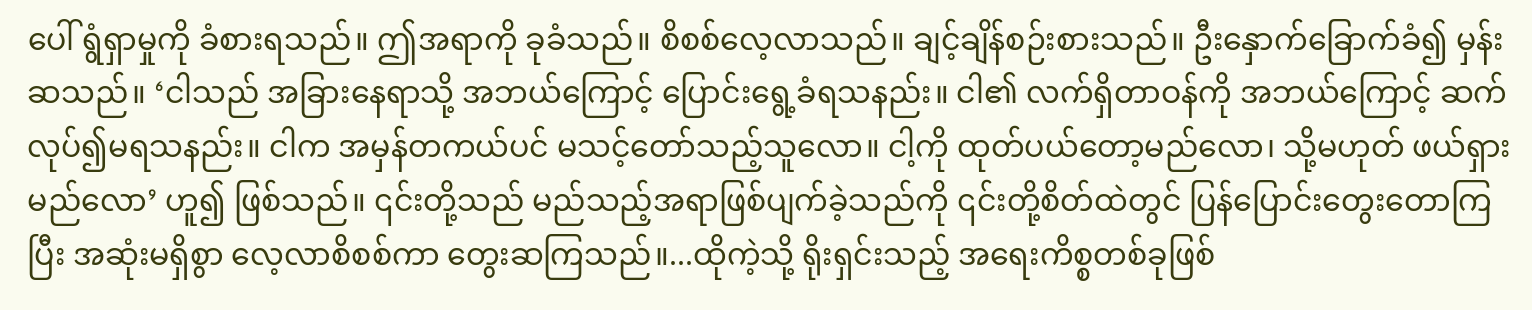ပေါ် ရွံရှာမှုကို ခံစားရသည်။ ဤအရာကို ခုခံသည်။ စိစစ်လေ့လာသည်။ ချင့်ချိန်စဉ်းစားသည်။ ဦးနှောက်ခြောက်ခံ၍ မှန်းဆသည်။ ‘ငါသည် အခြားနေရာသို့ အဘယ်ကြောင့် ပြောင်းရွေ့ခံရသနည်း။ ငါ၏ လက်ရှိတာဝန်ကို အဘယ်ကြောင့် ဆက်လုပ်၍မရသနည်း။ ငါက အမှန်တကယ်ပင် မသင့်တော်သည့်သူလော။ ငါ့ကို ထုတ်ပယ်တော့မည်လော၊ သို့မဟုတ် ဖယ်ရှားမည်လော’ ဟူ၍ ဖြစ်သည်။ ၎င်းတို့သည် မည်သည့်အရာဖြစ်ပျက်ခဲ့သည်ကို ၎င်းတို့စိတ်ထဲတွင် ပြန်ပြောင်းတွေးတောကြပြီး အဆုံးမရှိစွာ လေ့လာစိစစ်ကာ တွေးဆကြသည်။...ထိုကဲ့သို့ ရိုးရှင်းသည့် အရေးကိစ္စတစ်ခုဖြစ်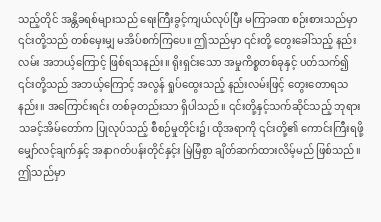သည့်တိုင် အန္တိခရစ်များသည် ရေးကြီးခွင့်ကျယ်လုပ်ပြီး မကြာခဏ စဉ်းစားသည်မှာ ၎င်းတို့သည် တစ်မှေးမျှ မအိပ်စက်ကြပေ။ ဤသည်မှာ ၎င်းတို့ တွေးခေါ်သည့် နည်းလမ်း အဘယ့်ကြောင့် ဖြစ်ရသနည်း။ ရိုးရှင်းသော အမှုကိစ္စတစ်ခုနှင့် ပတ်သက်၍ ၎င်းတို့သည် အဘယ့်ကြောင့် အလွန် ရှုပ်ထွေးသည့် နည်းလမ်းဖြင့် တွေးတောရသနည်း။ အကြောင်းရင်း တစ်ခုတည်းသာ ရှိပါသည်။ ၎င်းတို့နှင့်သက်ဆိုင်သည့် ဘုရားသခင့်အိမ်တော်က ပြုလုပ်သည့် စီစဉ်မှုတိုင်း၌၊ ထိုအရာကို ၎င်းတို့၏ ကောင်းကြီးရဖို့ မျှော်လင့်ချက်နှင့် အနာဂတ်ပန်းတိုင်နှင့်း မြဲမြံစွာ ချိတ်ဆက်ထားလိမ့်မည် ဖြစ်သည်။ ဤသည်မှာ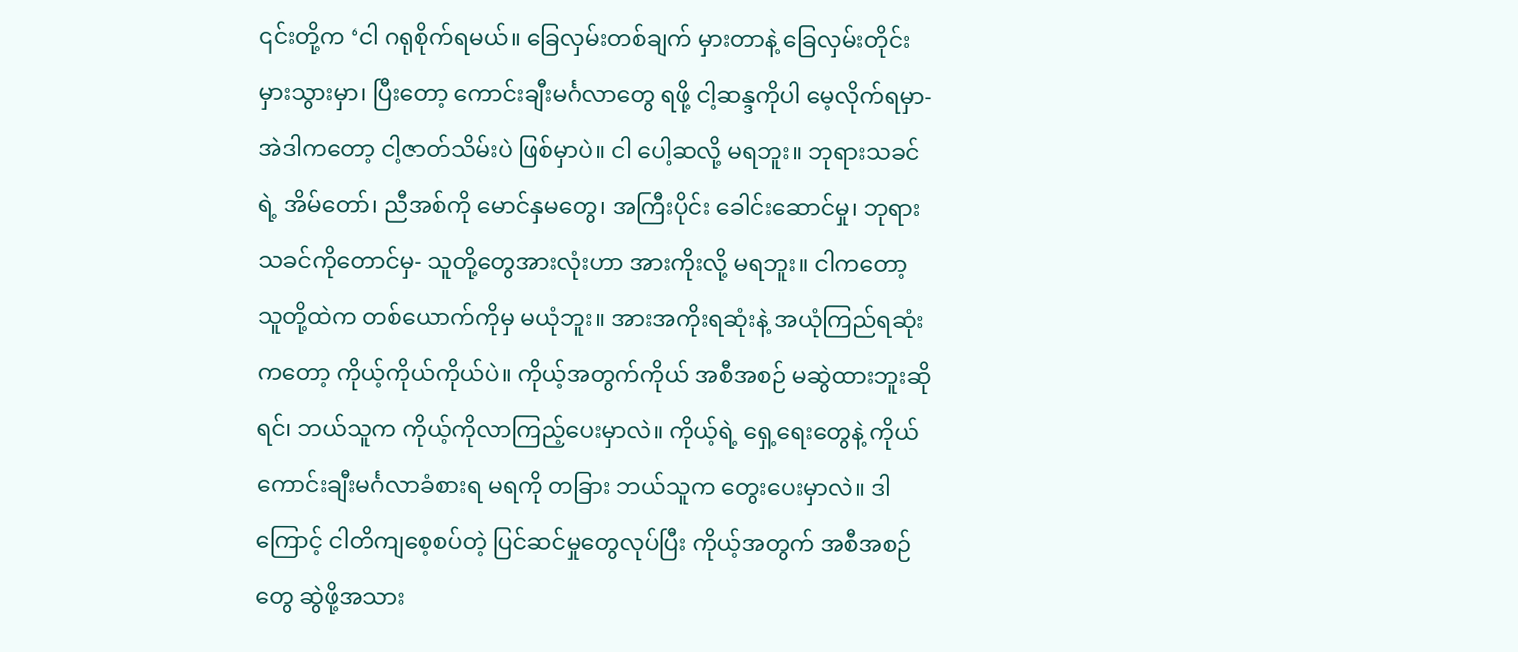၎င်းတို့က ‘ငါ ဂရုစိုက်ရမယ်။ ခြေလှမ်းတစ်ချက် မှားတာနဲ့ ခြေလှမ်းတိုင်း မှားသွားမှာ၊ ပြီးတော့ ကောင်းချီးမင်္ဂလာတွေ ရဖို့ ငါ့ဆန္ဒကိုပါ မေ့လိုက်ရမှာ- အဲဒါကတော့ ငါ့ဇာတ်သိမ်းပဲ ဖြစ်မှာပဲ။ ငါ ပေါ့ဆလို့ မရဘူး။ ဘုရားသခင်ရဲ့ အိမ်တော်၊ ညီအစ်ကို မောင်နှမတွေ၊ အကြီးပိုင်း ခေါင်းဆောင်မှု၊ ဘုရားသခင်ကိုတောင်မှ- သူတို့တွေအားလုံးဟာ အားကိုးလို့ မရဘူး။ ငါကတော့ သူတို့ထဲက တစ်ယောက်ကိုမှ မယုံဘူး။ အားအကိုးရဆုံးနဲ့ အယုံကြည်ရဆုံးကတော့ ကိုယ့်ကိုယ်ကိုယ်ပဲ။ ကိုယ့်အတွက်ကိုယ် အစီအစဉ် မဆွဲထားဘူးဆိုရင်၊ ဘယ်သူက ကိုယ့်ကိုလာကြည့်ပေးမှာလဲ။ ကိုယ့်ရဲ့ ရှေ့ရေးတွေနဲ့ ကိုယ်ကောင်းချီးမင်္ဂလာခံစားရ မရကို တခြား ဘယ်သူက တွေးပေးမှာလဲ။ ဒါကြောင့် ငါတိကျစေ့စပ်တဲ့ ပြင်ဆင်မှုတွေလုပ်ပြီး ကိုယ့်အတွက် အစီအစဉ်တွေ ဆွဲဖို့အသား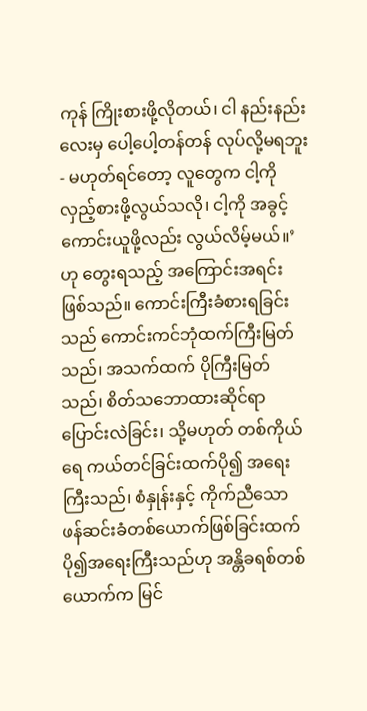ကုန် ကြိုးစားဖို့လိုတယ်၊ ငါ နည်းနည်းလေးမှ ပေါ့ပေါ့တန်တန် လုပ်လို့မရဘူး- မဟုတ်ရင်တော့ လူတွေက ငါ့ကိုလှည့်စားဖို့လွယ်သလို၊ ငါ့ကို အခွင့်ကောင်းယူဖို့လည်း လွယ်လိမ့်မယ်။’ ဟု တွေးရသည့် အကြောင်းအရင်း ဖြစ်သည်။ ကောင်းကြီးခံစားရခြင်းသည် ကောင်းကင်ဘုံထက်ကြီးမြတ်သည်၊ အသက်ထက် ပိုကြီးမြတ်သည်၊ စိတ်သဘောထားဆိုင်ရာ ပြောင်းလဲခြင်း၊ သို့မဟုတ် တစ်ကိုယ်ရေ ကယ်တင်ခြင်းထက်ပို၍ အရေးကြီးသည်၊ စံနှုန်းနှင့် ကိုက်ညီသော ဖန်ဆင်းခံတစ်ယောက်ဖြစ်ခြင်းထက် ပို၍အရေးကြီးသည်ဟု အန္တိခရစ်တစ်ယောက်က မြင်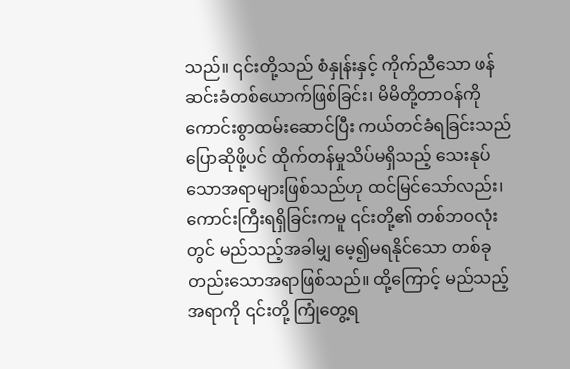သည်။ ၎င်းတို့သည် စံနှုန်းနှင့် ကိုက်ညီသော ဖန်ဆင်းခံတစ်ယောက်ဖြစ်ခြင်း၊ မိမိတို့တာဝန်ကို ကောင်းစွာထမ်းဆောင်ပြီး ကယ်တင်ခံရခြင်းသည် ပြောဆိုဖို့ပင် ထိုက်တန်မှုသိပ်မရှိသည့် သေးနုပ်သောအရာများဖြစ်သည်ဟု ထင်မြင်သော်လည်း၊ ကောင်းကြီးရရှိခြင်းကမူ ၎င်းတို့၏ တစ်ဘဝလုံးတွင် မည်သည့်အခါမျှ မေ့၍မရနိုင်သော တစ်ခုတည်းသောအရာဖြစ်သည်။ ထို့ကြောင့် မည်သည့်အရာကို ၎င်းတို့ ကြုံတွေ့ရ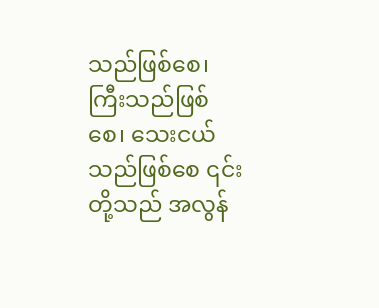သည်ဖြစ်စေ၊ ကြီးသည်ဖြစ်စေ၊ သေးငယ်သည်ဖြစ်စေ ၎င်းတို့သည် အလွန်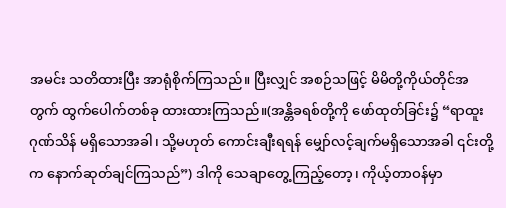အမင်း သတိထားပြီး အာရုံစိုက်ကြသည်။ ပြီးလျှင် အစဉ်သဖြင့် မိမိတို့ကိုယ်တိုင်အတွက် ထွက်ပေါက်တစ်ခု ထားထားကြသည်။(အန္တိခရစ်တို့ကို ဖော်ထုတ်ခြင်း၌ “ရာထူးဂုဏ်သိန် မရှိသောအခါ၊ သို့မဟုတ် ကောင်းချီးရရန် မျှော်လင့်ချက်မရှိသောအခါ ၎င်းတို့က နောက်ဆုတ်ချင်ကြသည်”) ဒါကို သေချာတွေ့ကြည့်တော့၊ ကိုယ့်တာဝန်မှာ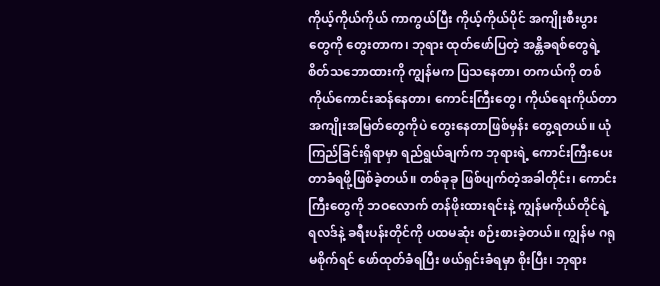ကိုယ့်ကိုယ်ကိုယ် ကာကွယ်ပြီး ကိုယ့်ကိုယ်ပိုင် အကျိုးစီးပွားတွေကို တွေးတာက၊ ဘုရား ထုတ်ဖော်ပြတဲ့ အန္တိခရစ်တွေရဲ့ စိတ်သဘောထားကို ကျွန်မက ပြသနေတာ၊ တကယ်ကို တစ်ကိုယ်ကောင်းဆန်နေတာ၊ ကောင်းကြီးတွေ၊ ကိုယ်ရေးကိုယ်တာ အကျိုးအမြတ်တွေကိုပဲ တွေးနေတာဖြစ်မှန်း တွေ့ရတယ်။ ယုံကြည်ခြင်းရှိရာမှာ ရည်ရွယ်ချက်က ဘုရားရဲ့ ကောင်းကြီးပေးတာခံရဖို့ဖြစ်ခဲ့တယ်။ တစ်ခုခု ဖြစ်ပျက်တဲ့အခါတိုင်း၊ ကောင်းကြီးတွေကို ဘဝလောက် တန်ဖိုးထားရင်းနဲ့ ကျွန်မကိုယ်တိုင်ရဲ့ ရလဒ်နဲ့ ခရီးပန်းတိုင်ကို ပထမဆုံး စဉ်းစားခဲ့တယ်။ ကျွန်မ ဂရုမစိုက်ရင် ဖော်ထုတ်ခံရပြီး ဖယ်ရှင်းခံရမှာ စိုးပြီး၊ ဘုရား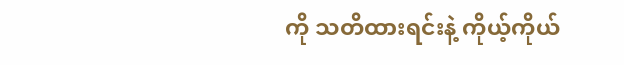ကို သတိထားရင်းနဲ့ ကိုယ့်ကိုယ်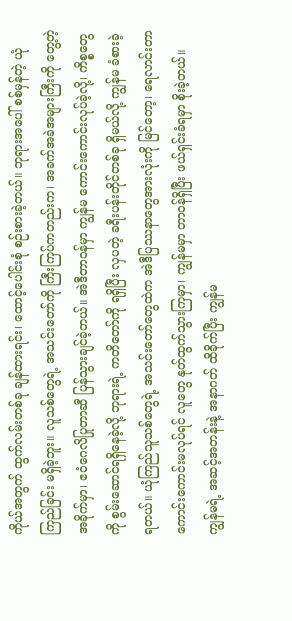ကိုယ်အတွက် ထွက်လမ်းတစ်ခု ချန်ထားရင်း၊ ထောင့်ပေါင်းစုံ စဉ်းစားခဲ့တယ်။ ဘုရားအပေါ် စစ်မှန်တဲ့ ယုံကြည်ခြင်း မရှိခဲ့ဘူး။ လူသစ်တွေရဲ့ အသင်းတော်ကို ကြီးကြပ်ကတည်းက၊ အခက်အခဲအများကြီးကို တွေ့တဲ့အခိုက်မှာ၊ ဧဝံဂေလိပြုတာဆီ ပြန်သွားချင်ခဲ့တယ်။ အဲဒီတာဝန်မှာ ကျွန်မ ကောင်းကောင်းလုပ်ခဲ့လို့၊ ကိစ္စတွေကို စွမ်းဆောင်ရရှိနေခဲ့လို့ ဘုရားရဲ့ ကတိတော်ကို ရရှိပြီး လှပတဲ့ ခရီးပန်းတိုင်တစ်ခု ရှိမယ်လို့ ကျွန်မ ခံစားခဲ့ရတယ်။ ယုံကြည်သူသစ်တွေရဲ့ အသင်းတော်တွေထဲက အဲဒီပြဿနာတွေအားလုံးကို မြင်တော့၊ ရေလာင်းတာ ကောင်းကောင်းမလုပ်ရင် လူတွေ နုတ်ထွက်သွားကြမှာ၊ ကျွန်မမှာ တာဝန်ရှိပြီး ဖယ်ရှင်းခံရမှာ စိုးခဲ့တယ်။ ကျွန်မရဲ့ အဆင့်အတန်းနဲ့ အနာဂတ် ထိခိုက်ပြီး ကျွန်မ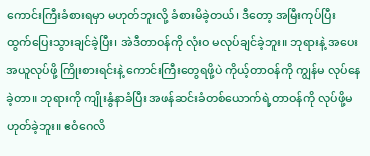ကောင်းကြီးခံစားရမှာ မဟုတ်ဘူးလို့ ခံစားမိခဲ့တယ်၊ ဒီတော့ အမြီးကုပ်ပြီး ထွက်ပြေးသွားချင်ခဲ့ပြီး၊ အဲဒီတာဝန်ကို လုံးဝ မလုပ်ချင်ခဲ့ဘူး။ ဘုရားနဲ့ အပေးအယူလုပ်ဖို့ ကြိုးစားရင်းနဲ့ ကောင်းကြီးတွေရဖို့ပဲ ကိုယ့်တာဝန်ကို ကျွန်မ လုပ်နေခဲ့တာ။ ဘုရားကို ကျိုးနွံနာခံပြီး အဖန်ဆင်းခံတစ်ယောက်ရဲ့တာဝန်ကို လုပ်ဖို့မဟုတ်ခဲ့ဘူး။ ဧဝံဂေလိ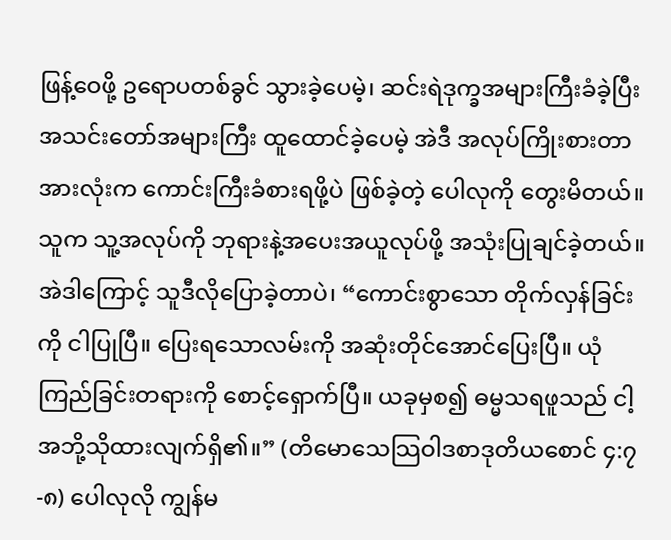ဖြန့်ဝေဖို့ ဥရောပတစ်ခွင် သွားခဲ့ပေမဲ့၊ ဆင်းရဲဒုက္ခအများကြီးခံခဲ့ပြီး အသင်းတော်အများကြီး ထူထောင်ခဲ့ပေမဲ့ အဲဒီ အလုပ်ကြိုးစားတာအားလုံးက ကောင်းကြီးခံစားရဖို့ပဲ ဖြစ်ခဲ့တဲ့ ပေါလုကို တွေးမိတယ်။ သူက သူ့အလုပ်ကို ဘုရားနဲ့အပေးအယူလုပ်ဖို့ အသုံးပြုချင်ခဲ့တယ်။ အဲဒါကြောင့် သူဒီလိုပြောခဲ့တာပဲ၊ “ကောင်းစွာသော တိုက်လှန်ခြင်းကို ငါပြုပြီ။ ပြေးရသောလမ်းကို အဆုံးတိုင်အောင်ပြေးပြီ။ ယုံကြည်ခြင်းတရားကို စောင့်ရှောက်ပြီ။ ယခုမှစ၍ ဓမ္မသရဖူသည် ငါ့အဘို့သိုထားလျက်ရှိ၏။” (တိမောသေသြဝါဒစာဒုတိယစောင် ၄:၇-၈) ပေါလုလို ကျွန်မ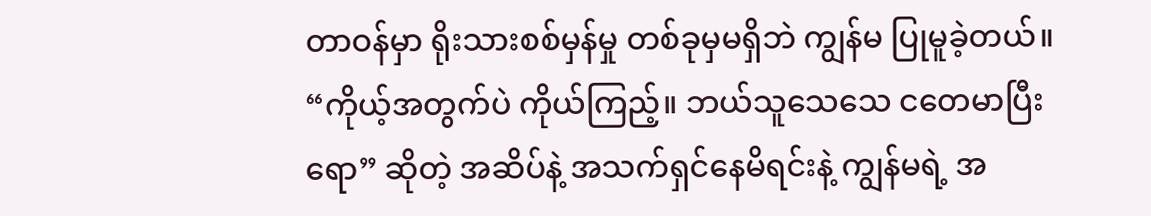တာဝန်မှာ ရိုးသားစစ်မှန်မှု တစ်ခုမှမရှိဘဲ ကျွန်မ ပြုမူခဲ့တယ်။ “ကိုယ့်အတွက်ပဲ ကိုယ်ကြည့်။ ဘယ်သူသေသေ ငတေမာပြီးရော” ဆိုတဲ့ အဆိပ်နဲ့ အသက်ရှင်နေမိရင်းနဲ့ ကျွန်မရဲ့ အ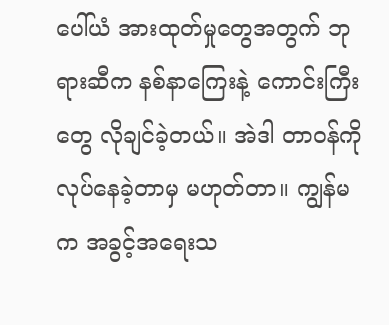ပေါ်ယံ အားထုတ်မှုတွေအတွက် ဘုရားဆီက နစ်နာကြေးနဲ့ ကောင်းကြီးတွေ လိုချင်ခဲ့တယ်။ အဲဒါ တာဝန်ကို လုပ်နေခဲ့တာမှ မဟုတ်တာ။ ကျွန်မက အခွင့်အရေးသ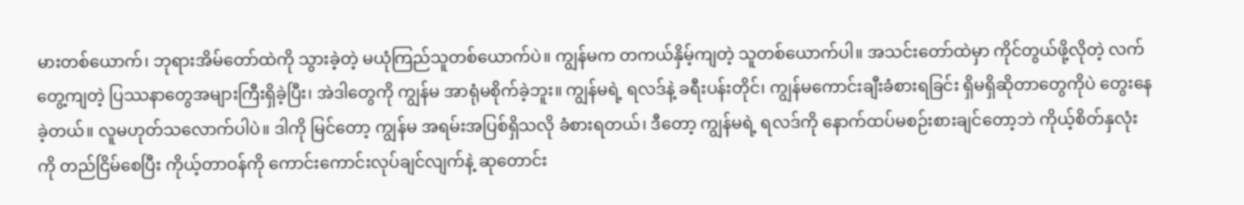မားတစ်ယောက်၊ ဘုရားအိမ်တော်ထဲကို သွားခဲ့တဲ့ မယုံကြည်သူတစ်ယောက်ပဲ။ ကျွန်မက တကယ်နှိမ့်ကျတဲ့ သူတစ်ယောက်ပါ။ အသင်းတော်ထဲမှာ ကိုင်တွယ်ဖို့လိုတဲ့ လက်တွေ့ကျတဲ့ ပြဿနာတွေအများကြီးရှိခဲ့ပြီး၊ အဲဒါတွေကို ကျွန်မ အာရုံမစိုက်ခဲ့ဘူး။ ကျွန်မရဲ့ ရလဒ်နဲ့ ခရီးပန်းတိုင်၊ ကျွန်မကောင်းချီးခံစားရခြင်း ရှိမရှိဆိုတာတွေကိုပဲ တွေးနေခဲ့တယ်။ လူမဟုတ်သလောက်ပါပဲ။ ဒါကို မြင်တော့ ကျွန်မ အရမ်းအပြစ်ရှိသလို ခံစားရတယ်၊ ဒီတော့ ကျွန်မရဲ့ ရလဒ်ကို နောက်ထပ်မစဉ်းစားချင်တော့ဘဲ ကိုယ့်စိတ်နှလုံးကို တည်ငြိမ်စေပြီး ကိုယ့်တာဝန်ကို ကောင်းကောင်းလုပ်ချင်လျက်နဲ့ ဆုတောင်း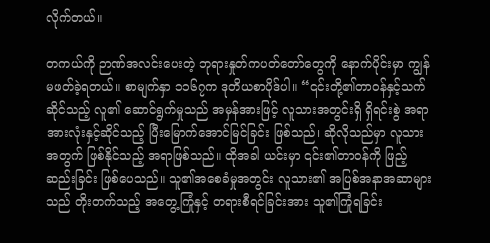လိုက်တယ်။

တကယ်ကို ဉာဏ်အလင်းပေးတဲ့ ဘုရားနှုတ်ကပတ်တော်တွေကို နောက်ပိုင်းမှာ ကျွန်မဖတ်ခဲ့ရတယ်။ စာမျက်နှာ ၁၁၆၇က ဒုတိယစာပိုဒ်ပါ။ “၎င်းတို့၏တာဝန်နှင့်သက်ဆိုင်သည့် လူ၏ ဆောင်ရွက်မှုသည် အမှန်အားဖြင့် လူသားအတွင်းရှိ ရှိရင်းစွဲ အရာအားလုံးနှင့်ဆိုင်သည့် ပြီးမြောက်အောင်မြင်ခြင်း ဖြစ်သည်၊ ဆိုလိုသည်မှာ လူသားအတွက် ဖြစ်နိုင်သည့် အရာဖြစ်သည်။ ထိုအခါ ယင်းမှာ ၎င်း၏တာဝန်ကို ဖြည့်ဆည်းခြင်း ဖြစ်ပေသည်။ သူ၏အစေခံမှုအတွင်း လူသား၏ အပြစ်အနာအဆာများသည် တိုးတက်သည့် အတွေ့ကြုံနှင့် တရားစီရင်ခြင်းအား သူ၏ကြုံရခြင်း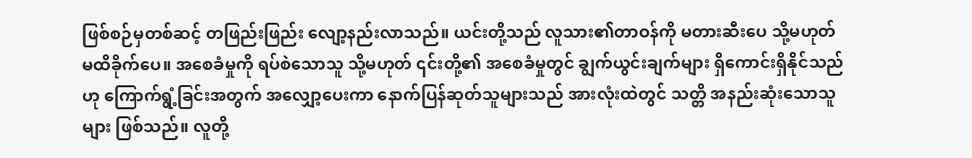ဖြစ်စဉ်မှတစ်ဆင့် တဖြည်းဖြည်း လျော့နည်းလာသည်။ ယင်းတို့သည် လူသား၏တာဝန်ကို မတားဆီးပေ သို့မဟုတ် မထိခိုက်ပေ။ အစေခံမှုကို ရပ်စဲသောသူ သို့မဟုတ် ၎င်းတို့၏ အစေခံမှုတွင် ချွက်ယွင်းချက်များ ရှိကောင်းရှိနိုင်သည်ဟု ကြောက်ရွံ့ခြင်းအတွက် အလျှော့ပေးကာ နောက်ပြန်ဆုတ်သူများသည် အားလုံးထဲတွင် သတ္တိ အနည်းဆုံးသောသူများ ဖြစ်သည်။ လူတို့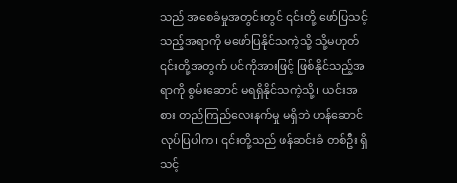သည် အစေခံမှုအတွင်းတွင် ၎င်းတို့ ဖော်ပြသင့်သည့်အရာကို မဖော်ပြနိုင်သကဲ့သို့ သို့မဟုတ် ၎င်းတို့အတွက် ပင်ကိုအားဖြင့် ဖြစ်နိုင်သည့်အရာကို စွမ်းဆောင် မရရှိနိုင်သကဲ့သို့၊ ယင်းအစား တည်ကြည်လေးနက်မှု မရှိဘဲ ဟန်ဆောင်လုပ်ပြပါက၊ ၎င်းတို့သည် ဖန်ဆင်းခံ တစ်ဦး ရှိသင့်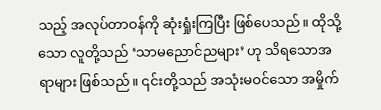သည့် အလုပ်တာဝန်ကို ဆုံးရှုံးကြပြီး ဖြစ်ပေသည်။ ထိုသို့သော လူတို့သည် ‘သာမညောင်ညများ’ ဟု သိရသောအရာများ ဖြစ်သည်။ ၎င်းတို့သည် အသုံးမဝင်သော အမှိုက်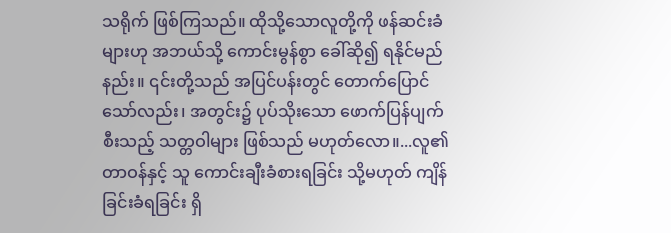သရိုက် ဖြစ်ကြသည်။ ထိုသို့သောလူတို့ကို ဖန်ဆင်းခံများဟု အဘယ်သို့ ကောင်းမွန်စွာ ခေါ်ဆို၍ ရနိုင်မည်နည်း။ ၎င်းတို့သည် အပြင်ပန်းတွင် တောက်ပြောင်သော်လည်း၊ အတွင်း၌ ပုပ်သိုးသော ဖောက်ပြန်ပျက်စီးသည့် သတ္တဝါများ ဖြစ်သည် မဟုတ်လော။...လူ၏တာဝန်နှင့် သူ ကောင်းချီးခံစားရခြင်း သို့မဟုတ် ကျိန်ခြင်းခံရခြင်း ရှိ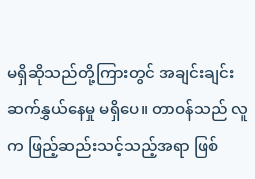မရှိဆိုသည်တို့ကြားတွင် အချင်းချင်း ဆက်နွှယ်နေမှု မရှိပေ။ တာဝန်သည် လူက ဖြည့်ဆည်းသင့်သည့်အရာ ဖြစ်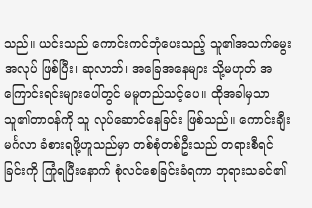သည်။ ယင်းသည် ကောင်းကင်ဘုံပေးသည့် သူ၏အသက်မွေးအလုပ် ဖြစ်ပြီး၊ ဆုလာဘ်၊ အခြေအနေများ သို့မဟုတ် အကြောင်းရင်းများပေါ်တွင် မမူတည်သင့်ပေ။ ထိုအခါမှသာ သူ၏တာဝန်ကို သူ လုပ်ဆောင်နေခြင်း ဖြစ်သည်။ ကောင်းချီးမင်္ဂလာ ခံစားရဖို့ဟူသည်မှာ တစ်စုံတစ်ဦးသည် တရားစီရင်ခြင်းကို ကြုံရပြီးနောက် စုံလင်စေခြင်းခံရကာ ဘုရားသခင်၏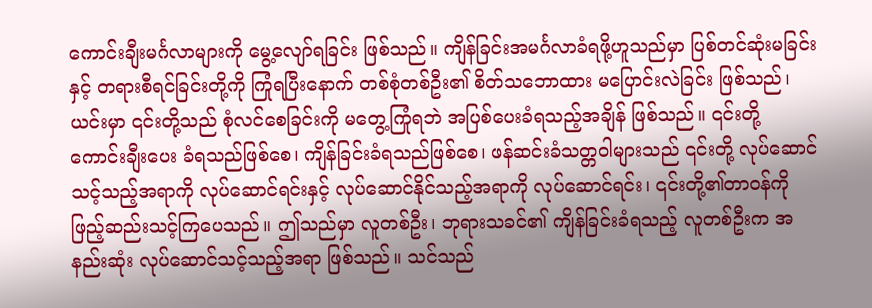ကောင်းချီးမင်္ဂလာများကို မွေ့လျော်ရခြင်း ဖြစ်သည်။ ကျိန်ခြင်းအမင်္ဂလာခံရဖို့ဟူသည်မှာ ပြစ်တင်ဆုံးမခြင်းနှင့် တရားစီရင်ခြင်းတို့ကို ကြုံရပြီးနောက် တစ်စုံတစ်ဦး၏ စိတ်သဘောထား မပြောင်းလဲခြင်း ဖြစ်သည်၊ ယင်းမှာ ၎င်းတို့သည် စုံလင်စေခြင်းကို မတွေ့ကြုံရဘဲ အပြစ်ပေးခံရသည့်အချိန် ဖြစ်သည်။ ၎င်းတို့ ကောင်းချီးပေး ခံရသည်ဖြစ်စေ၊ ကျိန်ခြင်းခံရသည်ဖြစ်စေ၊ ဖန်ဆင်းခံသတ္တဝါများသည် ၎င်းတို့ လုပ်ဆောင်သင့်သည့်အရာကို လုပ်ဆောင်ရင်းနှင့် လုပ်ဆောင်နိုင်သည့်အရာကို လုပ်ဆောင်ရင်း၊ ၎င်းတို့၏တာဝန်ကို ဖြည့်ဆည်းသင့်ကြပေသည်။ ဤသည်မှာ လူတစ်ဦး၊ ဘုရားသခင်၏ ကျိန်ခြင်းခံရသည့် လူတစ်ဦးက အနည်းဆုံး လုပ်ဆောင်သင့်သည့်အရာ ဖြစ်သည်။ သင်သည်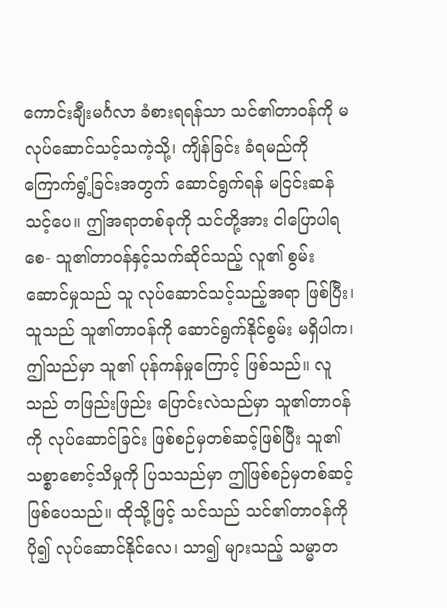ကောင်းချီးမင်္ဂလာ ခံစားရရန်သာ သင်၏တာဝန်ကို မလုပ်ဆောင်သင့်သကဲ့သို့၊ ကျိန်ခြင်း ခံရမည်ကို ကြောက်ရွံ့ခြင်းအတွက် ဆောင်ရွက်ရန် မငြင်းဆန်သင့်ပေ။ ဤအရာတစ်ခုကို သင်တို့အား ငါပြောပါရစေ- သူ၏တာဝန်နှင့်သက်ဆိုင်သည့် လူ၏ စွမ်းဆောင်မှုသည် သူ လုပ်ဆောင်သင့်သည့်အရာ ဖြစ်ပြီး၊ သူသည် သူ၏တာဝန်ကို ဆောင်ရွက်နိုင်စွမ်း မရှိပါက၊ ဤသည်မှာ သူ၏ ပုန်ကန်မှုကြောင့် ဖြစ်သည်။ လူသည် တဖြည်းဖြည်း ပြောင်းလဲသည်မှာ သူ၏တာဝန်ကို လုပ်ဆောင်ခြင်း ဖြစ်စဉ်မှတစ်ဆင့်ဖြစ်ပြီး သူ၏ သစ္စာစောင့်သိမှုကို ပြသသည်မှာ ဤဖြစ်စဉ်မှတစ်ဆင့် ဖြစ်ပေသည်။ ထိုသို့ဖြင့် သင်သည် သင်၏တာဝန်ကို ပို၍ လုပ်ဆောင်နိုင်လေ၊ သာ၍ များသည့် သမ္မာတ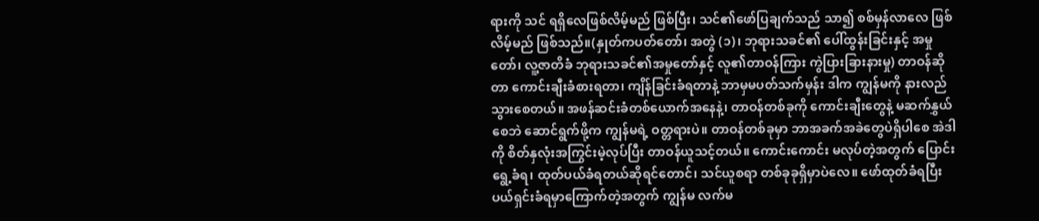ရားကို သင် ရရှိလေဖြစ်လိမ့်မည် ဖြစ်ပြီး၊ သင်၏ဖော်ပြချက်သည် သာ၍ စစ်မှန်လာလေ ဖြစ်လိမ့်မည် ဖြစ်သည်။(နှုတ်ကပတ်တော်၊ အတွဲ (၁)၊ ဘုရားသခင်၏ ပေါ်ထွန်းခြင်းနှင့် အမှုတော်၊ လူ့ဇာတိခံ ဘုရားသခင်၏အမှုတော်နှင့် လူ၏တာဝန်ကြား ကွဲပြားခြားနားမှု) တာဝန်ဆိုတာ ကောင်းချီးခံစားရတာ၊ ကျိန်ခြင်းခံရတာနဲ့ ဘာမှမပတ်သက်မှန်း ဒါက ကျွန်မကို နားလည်သွားစေတယ်။ အဖန်ဆင်းခံတစ်ယောက်အနေနဲ့၊ တာဝန်တစ်ခုကို ကောင်းချီးတွေနဲ့ မဆက်နွှယ်စေဘဲ ဆောင်ရွက်ဖို့က ကျွန်မရဲ့ ဝတ္တရားပဲ။ တာဝန်တစ်ခုမှာ ဘာအခက်အခဲတွေပဲရှိပါစေ အဲဒါကို စိတ်နှလုံးအကြွင်းမဲ့လုပ်ပြီး တာဝန်ယူသင့်တယ်။ ကောင်းကောင်း မလုပ်တဲ့အတွက် ပြောင်းရွေ့ခံရ၊ ထုတ်ပယ်ခံရတယ်ဆိုရင်တောင်၊ သင်ယူစရာ တစ်ခုခုရှိမှာပဲလေ။ ဖော်ထုတ်ခံရပြီး ပယ်ရှင်းခံရမှာကြောက်တဲ့အတွက် ကျွန်မ လက်မ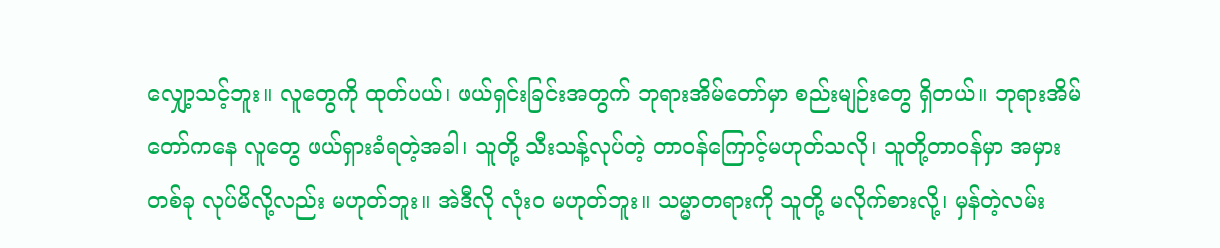လျှော့သင့်ဘူး။ လူတွေကို ထုတ်ပယ်၊ ဖယ်ရှင်းခြင်းအတွက် ဘုရားအိမ်တော်မှာ စည်းမျဉ်းတွေ ရှိတယ်။ ဘုရားအိမ်တော်ကနေ လူတွေ ဖယ်ရှားခံရတဲ့အခါ၊ သူတို့ သီးသန့်လုပ်တဲ့ တာဝန်ကြောင့်မဟုတ်သလို၊ သူတို့တာဝန်မှာ အမှားတစ်ခု လုပ်မိလို့လည်း မဟုတ်ဘူး။ အဲဒီလို လုံးဝ မဟုတ်ဘူး။ သမ္မာတရားကို သူတို့ မလိုက်စားလို့၊ မှန်တဲ့လမ်း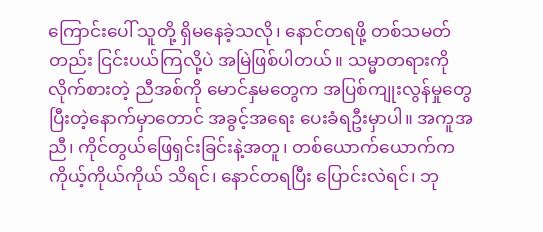ကြောင်းပေါ် သူတို့ ရှိမနေခဲ့သလို၊ နောင်တရဖို့ တစ်သမတ်တည်း ငြင်းပယ်ကြလို့ပဲ အမြဲဖြစ်ပါတယ်။ သမ္မာတရားကို လိုက်စားတဲ့ ညီအစ်ကို မောင်နှမတွေက အပြစ်ကျုးလွန်မှုတွေပြီးတဲ့နောက်မှာတောင် အခွင့်အရေး ပေးခံရဦးမှာပါ။ အကူအညီ၊ ကိုင်တွယ်ဖြေရှင်းခြင်းနဲ့အတူ၊ တစ်ယောက်ယောက်က ကိုယ့်ကိုယ်ကိုယ် သိရင်၊ နောင်တရပြီး ပြောင်းလဲရင်၊ ဘု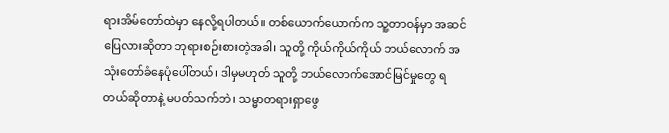ရားအိမ်တော်ထဲမှာ နေလို့ရပါတယ်။ တစ်ယောက်ယောက်က သူ့တာဝန်မှာ အဆင်ပြေလားဆိုတာ ဘုရားစဉ်းစားတဲ့အခါ၊ သူတို့ ကိုယ်ကိုယ်ကိုယ် ဘယ်လောက် အသုံးတော်ခံနေပုံပေါ်တယ်၊ ဒါမှမဟုတ် သူတို့ ဘယ်လောက်အောင်မြင်မှုတွေ ရတယ်ဆိုတာနဲ့ မပတ်သက်ဘဲ၊ သမ္မာတရားရှာဖွေ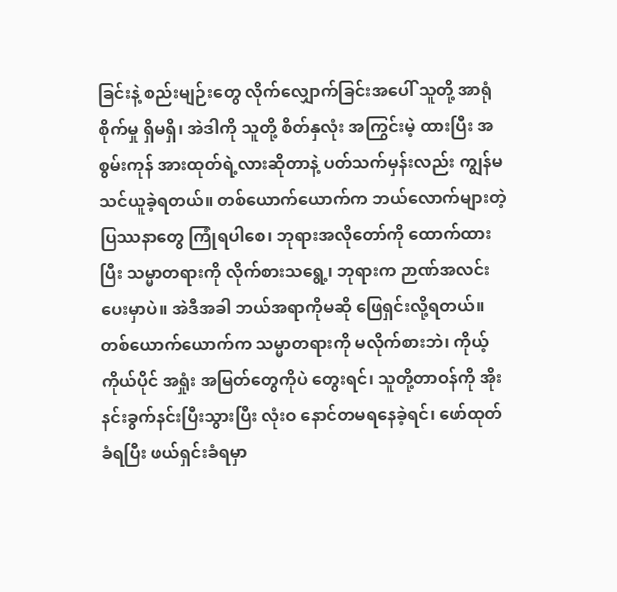ခြင်းနဲ့ စည်းမျဉ်းတွေ လိုက်လျှောက်ခြင်းအပေါ် သူတို့ အာရုံစိုက်မှု ရှိမရှိ၊ အဲဒါကို သူတို့ စိတ်နှလုံး အကြွင်းမဲ့ ထားပြီး အစွမ်းကုန် အားထုတ်ရဲ့လားဆိုတာနဲ့ ပတ်သက်မှန်းလည်း ကျွန်မ သင်ယူခဲ့ရတယ်။ တစ်ယောက်ယောက်က ဘယ်လောက်များတဲ့ ပြဿနာတွေ ကြုံရပါစေ၊ ဘုရားအလိုတော်ကို ထောက်ထားပြီး သမ္မာတရားကို လိုက်စားသရွေ့၊ ဘုရားက ဉာဏ်အလင်းပေးမှာပဲ။ အဲဒီအခါ ဘယ်အရာကိုမဆို ဖြေရှင်းလို့ရတယ်။ တစ်ယောက်ယောက်က သမ္မာတရားကို မလိုက်စားဘဲ၊ ကိုယ့်ကိုယ်ပိုင် အရှုံး အမြတ်တွေကိုပဲ တွေးရင်၊ သူတို့တာဝန်ကို အိုးနင်းခွက်နင်းပြီးသွားပြီး လုံးဝ နောင်တမရနေခဲ့ရင်၊ ဖော်ထုတ်ခံရပြီး ဖယ်ရှင်းခံရမှာ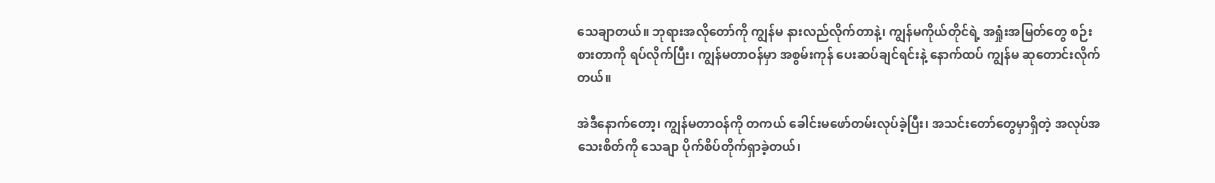သေချာတယ်။ ဘုရားအလိုတော်ကို ကျွန်မ နားလည်လိုက်တာနဲ့၊ ကျွန်မကိုယ်တိုင်ရဲ့ အရှုံးအမြတ်တွေ စဉ်းစားတာကို ရပ်လိုက်ပြီး၊ ကျွန်မတာဝန်မှာ အစွမ်းကုန် ပေးဆပ်ချင်ရင်းနဲ့ နောက်ထပ် ကျွန်မ ဆုတောင်းလိုက်တယ်။

အဲဒီနောက်တော့၊ ကျွန်မတာဝန်ကို တကယ် ခေါင်းမဖော်တမ်းလုပ်ခဲ့ပြီး၊ အသင်းတော်တွေမှာရှိတဲ့ အလုပ်အသေးစိတ်ကို သေချာ ပိုက်စိပ်တိုက်ရှာခဲ့တယ်၊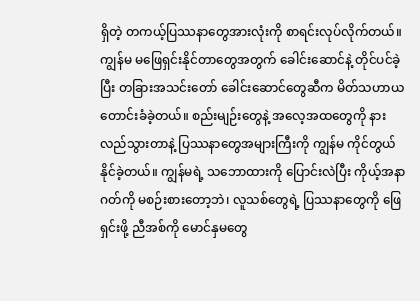ရှိတဲ့ တကယ့်ပြဿနာတွေအားလုံးကို စာရင်းလုပ်လိုက်တယ်။ ကျွန်မ မဖြေရှင်းနိုင်တာတွေအတွက် ခေါင်းဆောင်နဲ့ တိုင်ပင်ခဲ့ပြီး တခြားအသင်းတော် ခေါင်းဆောင်တွေဆီက မိတ်သဟာယ တောင်းခံခဲ့တယ်။ စည်းမျဉ်းတွေနဲ့ အလေ့အထတွေကို နားလည်သွားတာနဲ့ ပြဿနာတွေအများကြီးကို ကျွန်မ ကိုင်တွယ်နိုင်ခဲ့တယ်။ ကျွန်မရဲ့ သဘောထားကို ပြောင်းလဲပြီး ကိုယ့်အနာဂတ်ကို မစဉ်းစားတော့ဘဲ၊ လူသစ်တွေရဲ့ ပြဿနာတွေကို ဖြေရှင်းဖို့ ညီအစ်ကို မောင်နှမတွေ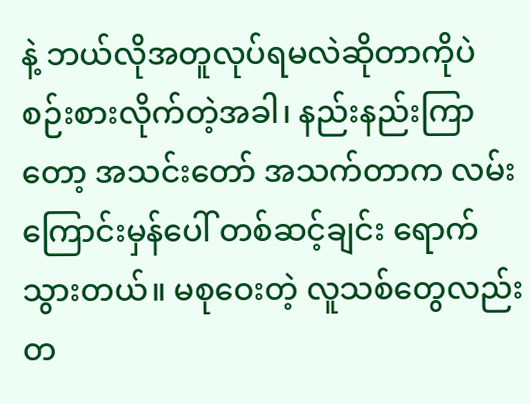နဲ့ ဘယ်လိုအတူလုပ်ရမလဲဆိုတာကိုပဲ စဉ်းစားလိုက်တဲ့အခါ၊ နည်းနည်းကြာတော့ အသင်းတော် အသက်တာက လမ်းကြောင်းမှန်ပေါ် တစ်ဆင့်ချင်း ရောက်သွားတယ်။ မစုဝေးတဲ့ လူသစ်တွေလည်း တ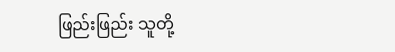ဖြည်းဖြည်း သူတို့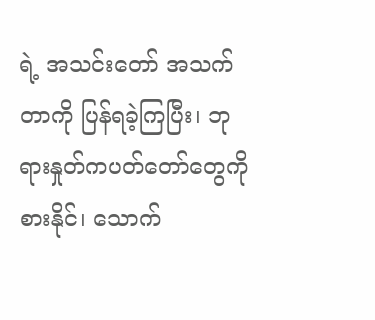ရဲ့ အသင်းတော် အသက်တာကို ပြန်ရခဲ့ကြပြီး၊ ဘုရားနှုတ်ကပတ်တော်တွေကို စားနိုင်၊ သောက်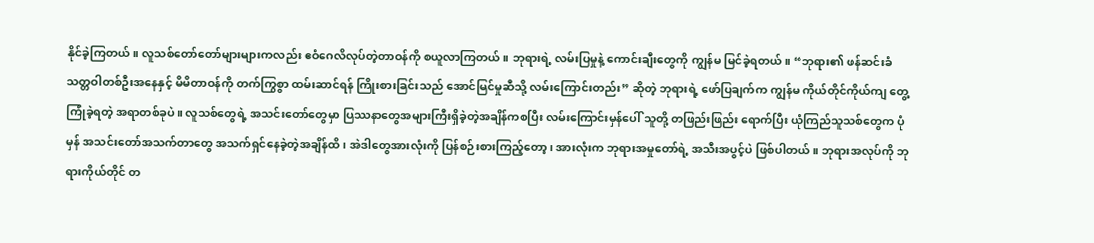နိုင်ခဲ့ကြတယ်။ လူသစ်တော်တော်များများကလည်း ဧဝံဂေလိလုပ်တဲ့တာဝန်ကို စယူလာကြတယ်။ ဘုရားရဲ့ လမ်းပြမှုနဲ့ ကောင်းချီးတွေကို ကျွန်မ မြင်ခဲ့ရတယ်။ “ဘုရား၏ ဖန်ဆင်းခံ သတ္တဝါတစ်ဦးအနေနှင့် မိမိတာဝန်ကို တက်ကြွစွာ ထမ်းဆာင်ရန် ကြိုးစားခြင်းသည် အောင်မြင်မှုဆီသို့ လမ်းကြောင်းတည်း” ဆိုတဲ့ ဘုရားရဲ့ ဖော်ပြချက်က ကျွန်မ ကိုယ်တိုင်ကိုယ်ကျ တွေ့ကြုံခဲ့ရတဲ့ အရာတစ်ခုပဲ။ လူသစ်တွေရဲ့ အသင်းတော်တွေမှာ ပြဿနာတွေအများကြီးရှိခဲ့တဲ့အချိန်ကစပြီး လမ်းကြောင်းမှန်ပေါ် သူတို့ တဖြည်းဖြည်း ရောက်ပြီး ယုံကြည်သူသစ်တွေက ပုံမှန် အသင်းတော်အသက်တာတွေ အသက်ရှင်နေခဲ့တဲ့အချိန်ထိ၊ အဲဒါတွေအားလုံးကို ပြန်စဉ်းစားကြည့်တော့၊ အားလုံးက ဘုရားအမှုတော်ရဲ့ အသီးအပွင့်ပဲ ဖြစ်ပါတယ်။ ဘုရားအလုပ်ကို ဘုရားကိုယ်တိုင် တ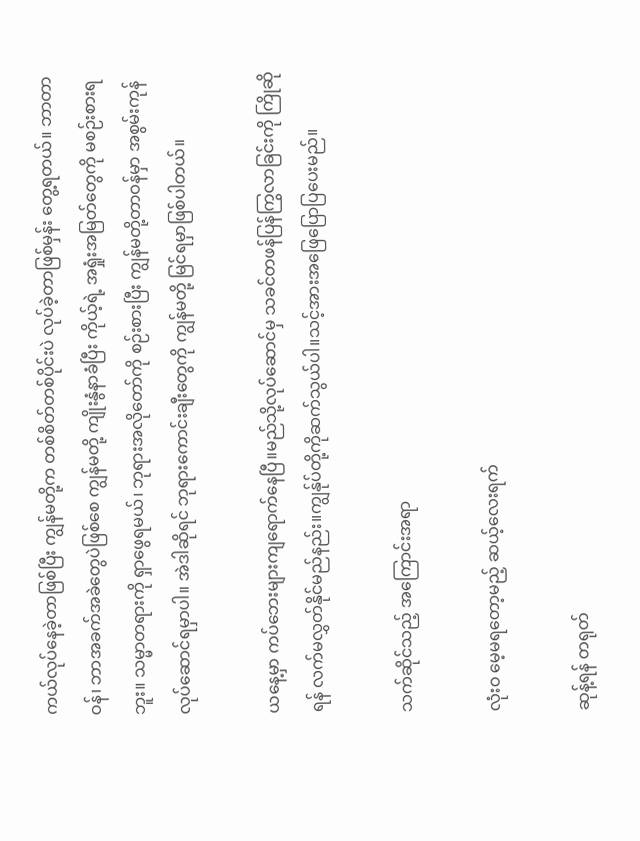ကယ်လုပ်နေခဲ့တာဖြစ်ပြီး ကျွန်မတို့က တစ်စိတ်တစ်ပိုင်းပဲ လုပ်ခဲ့တာဖြစ်မှန်း တွေ့ရတယ်။ ဘာတာဝန်၊ ဘာအခက်အခဲတွေပဲဖြစ်စေ ကျွန်မတို့ ကျိုးနွံနာခံပြီး ကိုယ့်ရဲ့ အရှုံးအမြတ်တွေကို မစဉ်းစားရဘူး။ သမ္မာတရားကို ရှာဖွေရမယ်၊ ဘုရားအလိုတော်ကို စဉ်းစားပြီး ကျွန်မတို့တာဝန်မှာ အစွမ်းကုန် လုပ်ဆောင်ရမှာပါ။ အဲဒါဆိုရင် ဘုရားကောင်းချီးတွေကို ကျွန်မတို့ မြင်ရမှာဖြစ်ပါတယ်။

ယနေ့မှာ ကပ်ဘေးများကျရောက်နေပြီ။မည်သို့လုပ်ဆောင်မှ သခင်တဖန်ပြန်ကြွလာခြင်းကို ကြိုဆိုရန် လက်မလွှတ်နိုင်မည်နည်း။ကျွန်ုပ်တို့ကိုဆက်သွယ်ပါ။သင့်အားအဖြေပြောပြပေးမည်။

သက်ဆိုင်သည့် အကြောင်းအရာ

လုံးဝ မေ့မရတော့မည့် ဆယ့်လေးရက်

ဆုန့်ရန် တရုတ်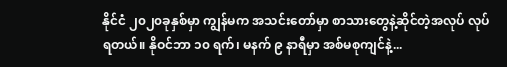နိုင်ငံ ၂၀၂၀ခုနှစ်မှာ ကျွန်မက အသင်းတော်မှာ စာသားတွေနဲ့ဆိုင်တဲ့အလုပ် လုပ်ရတယ်။ နိုဝင်ဘာ ၁၀ ရက်၊ မနက် ၉ နာရီမှာ အစ်မစုကျင်နဲ့...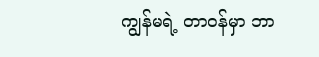ကျွန်မရဲ့ တာဝန်မှာ ဘာ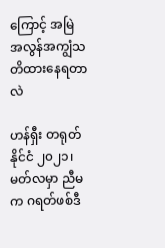ကြောင့် အမြဲ အလွန်အကျွံသတိထားနေရတာလဲ

ဟန်ရှီး တရုတ်နိုင်ငံ ၂၀၂၁၊ မတ်လမှာ ညီမက ဂရတ်ဖစ်ဒီ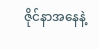ဇိုင်နာအနေနဲ့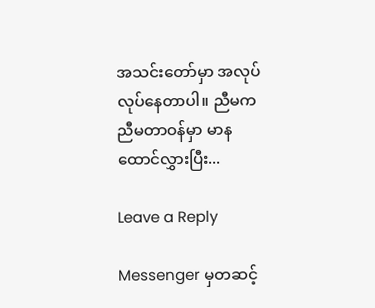အသင်းတော်မှာ အလုပ်လုပ်နေတာပါ။ ညီမက ညီမတာဝန်မှာ မာနထောင်လွှားပြီး...

Leave a Reply

Messenger မှတဆင့်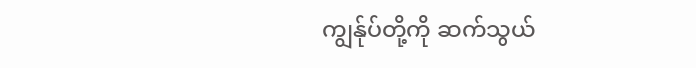ကျွန်ုပ်တို့ကို ဆက်သွယ်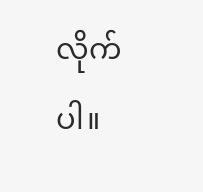လိုက်ပါ။